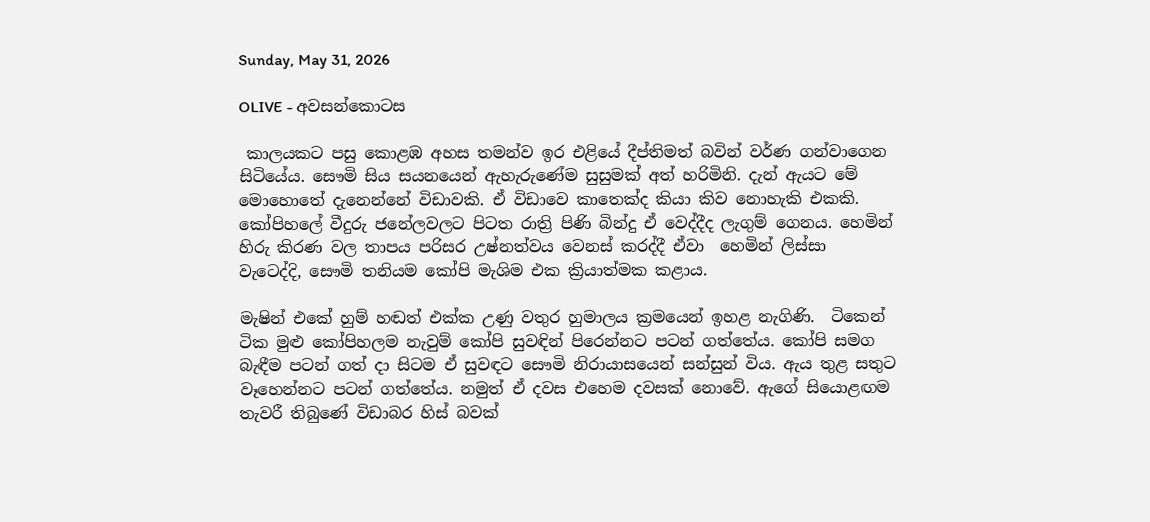Sunday, May 31, 2026

OLIVE - අවසන්කොටස

 කාලයකට පසු කොළඹ අහස තමන්ව ඉර එළියේ දීප්තිමත් බවින් වර්ණ ගන්වාගෙන සිටියේය. සෞමි සිය සයනයෙන් ඇහැරුණේම සුසුමක් අත් හරිමිනි. දැන් ඇයට මේ මොහොතේ දැනෙන්නේ විඩාවකි. ඒ විඩාව‌ෙ කාතෙක්ද කියා කිව නොහැකි එකකි. කෝපිහලේ වීදුරු ජනේලවලට පිටත රාත්‍රි පිණි බින්දු ඒ වෙද්දීද ලැගුම් ගෙනය. හෙමින් හිරු කිරණ වල තාපය පරිසර උෂ්නත්වය වෙනස් කරද්දී ඒවා  හෙමින් ලිස්සා  වැටෙද්දි, සෞමි තනියම කෝපි මැශිම එක ක්‍රියාත්මක කළාය.

මැෂින් එකේ හුම් හඬත් එක්ක උණු වතුර හුමාලය ක්‍රමයෙන් ඉහළ නැගිණි.  ටිකෙන් ටික මුළු කෝපිහලම නැවුම් කෝපි සුවඳින් පිරෙන්නට පටන් ගත්තේය. කෝපි සමග බැඳීම පටන් ගත් දා සිටම ඒ සුවඳට සෞමි නිරායාසයෙන් සන්සුන් විය. ඇය තුළ සතුට වෑහෙන්නට පටන් ගත්තේය. නමුත් ඒ දවස එහෙම දවසක් නොවේ. ඇගේ සියොළඟම තැවරී තිබුණේ විඩාබර හිස් බවක්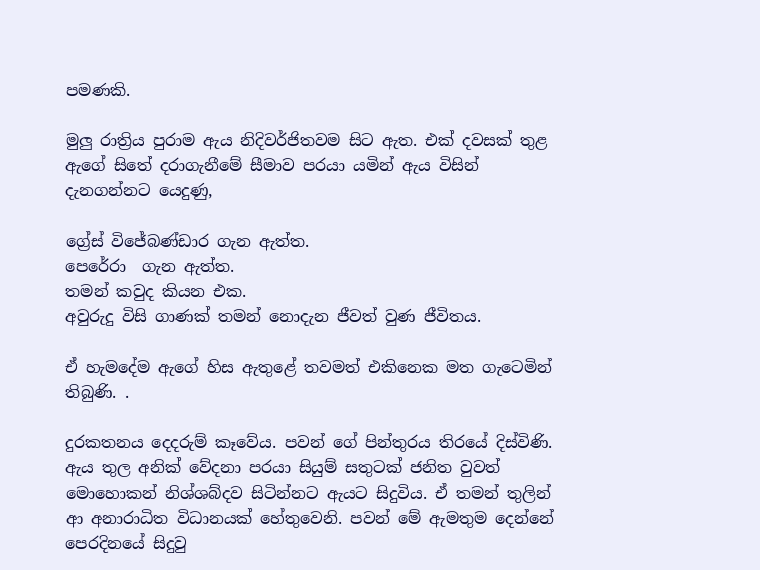පමණකි.

මුලු රාත්‍රිය පුරාම ඇය නිදිවර්ජිතවම සිට ඇත. එක් දවසක් තුළ ඇගේ සිතේ දරාගැනීමේ සීමාව පරයා යමින් ඇය විසින් දැනගන්නට යෙදුණු,

ග්‍රේස් විජේබණ්ඩාර ගැන ඇත්ත.
පෙරේරා  ගැන ඇත්ත.
තමන් කවුද කියන එක.
අවුරුදු විසි ගාණක් තමන් නොදැන ජීවත් වුණ ජීවිතය.

ඒ හැමදේම ඇගේ හිස ඇතුළේ තවමත් එකිනෙක මත ගැටෙමින් තිබුණි. .

දුරකතනය දෙදරුම් කෑවේය. පවන් ගේ පින්තුරය තිරයේ දිස්විණි. ඇය තුල අනික් වේදනා පරයා සියුම් සතුටක් ජනිත වුවත් මොහොකන් නිශ්ශබ්දව සිටින්නට ඇයට සිදුවිය. ඒ තමන් තුලින් ආ අනාරාධිත විධානයක් හේතුවෙනි. පවන් මේ ඇමතුම දෙන්නේ පෙරදිනයේ සිදුවු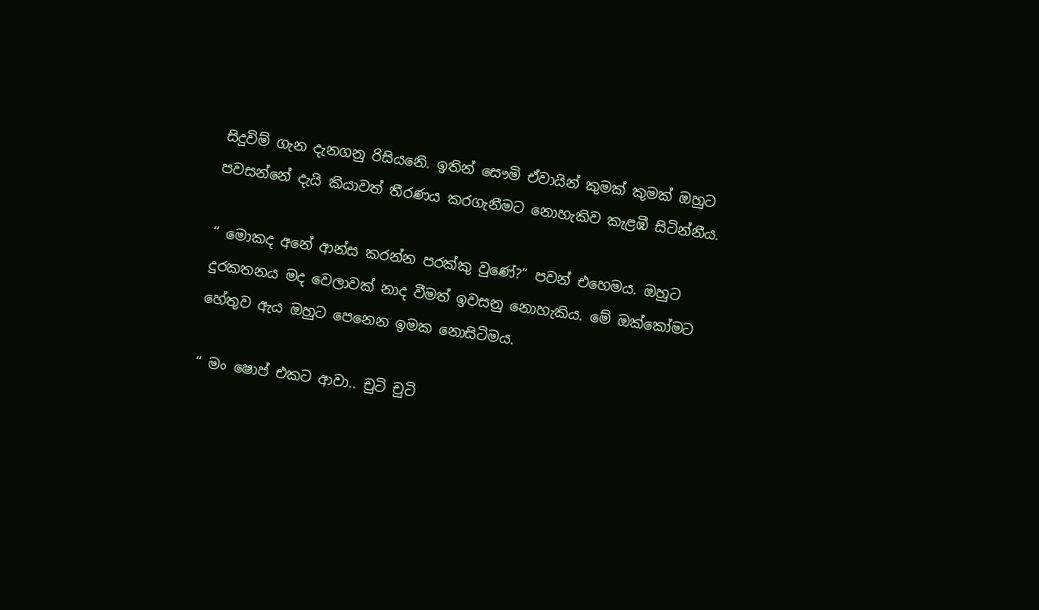සිදුවිම් ගැන දැනගනු රිසියනෙි. ඉතින් සෞමි ඒවායින් කුමක් කුමක් ඔහුට පවසන්නේ දැයි කියාවත් තීරණය කරගැනීමට නොහැකිව කැළඹී සිටින්නීය.

“ මොකද අනේ ආන්ස කරන්න පරක්කු වුණේ?” පවන් එහෙමය. ඔහුට දුරකතනය මද වෙලාවක් නාද වීමත් ඉවසනු නොහැකිය. මේ ඔක්කෝමට හේතුව ඇය ඔහුට පෙනෙන ඉමක නොසිටිමය.

“ මං ෂොප් එකට ආවා.. චුටි චුටි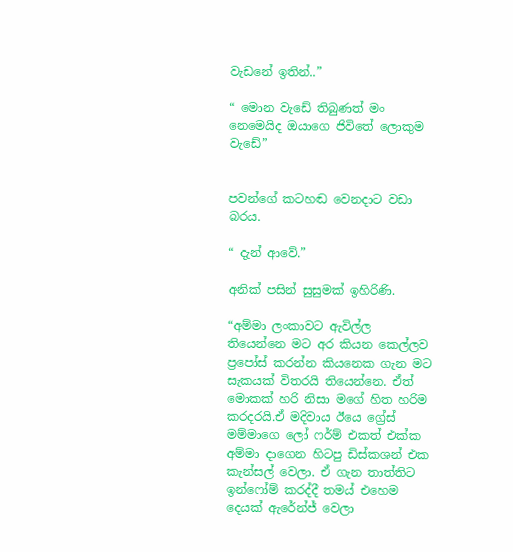වැඩනේ ඉතින්..”

“ මොන වැඩේ තිබුණත් මං නෙමෙයිද ඔයාගෙ ජිවිතේ ලොකුම වැඩේ”


පවන්ගේ කටහඬ වෙනදාට වඩා බරය.

“ දැන් ආවේ.”

අනික් පසින් සුසුමක් ඉහිරිණි.

“අම්මා ලංකාවට ඇවිල්ල තියෙන්නෙ මට අර කියන කෙල්ලව ප්‍රපෝස් කරන්න කියනෙක ගැන මට සැකයක් විතරයි තියෙන්නෙ. ඒත් මොකක් හරි නිසා මගේ හිත හරිම කරදරයි.ඒ මදිවාය ඊයෙ ග්‍රේස් මම්මාගෙ ලෝ ෆර්ම් එකත් එක්ක අම්මා දාගෙන හිටපු ඩිස්කශන් එක කැන්සල් වෙලා. ඒ ගැන තාත්තිට ඉන්ෆෝම් කරද්දී තමය් එහෙම දෙයක් ඇරේන්ජ් වෙලා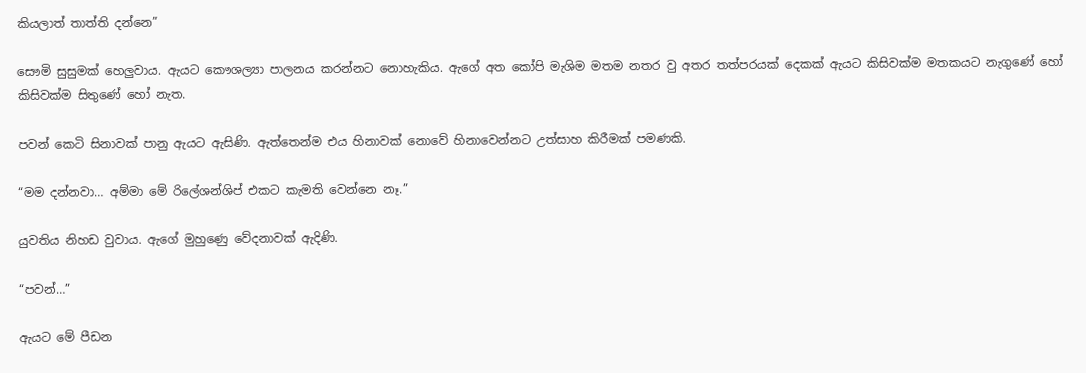කියලාත් තාත්ති දන්නෙ”

සෞමි සුසුමක් හෙලුවාය. ඇයට කෞශල්‍යා පාලනය කරන්නට නොහැකිය. ඇගේ අත කෝපි මැශිම මතම නතර වු අතර තත්පරයක් දෙකක් ඇයට කිසිවක්ම මතකයට නැගුණේ හෝ කිසිවක්ම සිතුණේ හෝ නැත.

පවන් කෙටි සිනාවක් පානු ඇයට ඇසිණි. ඇත්තෙන්ම එය හිනාවක් නොවේ හිනාවෙන්නට උත්සාහ කිරීමක් පමණකි.

“මම දන්නවා… අම්මා මේ රිලේශන්ශිප් එකට කැමති වෙන්නෙ නෑ.”

යුවතිය නිහඩ වුවාය. ඇගේ මුහුණෙු වේදනාවක් ඇදිණි.

“පවන්…”

ඇයට මේ පීඩන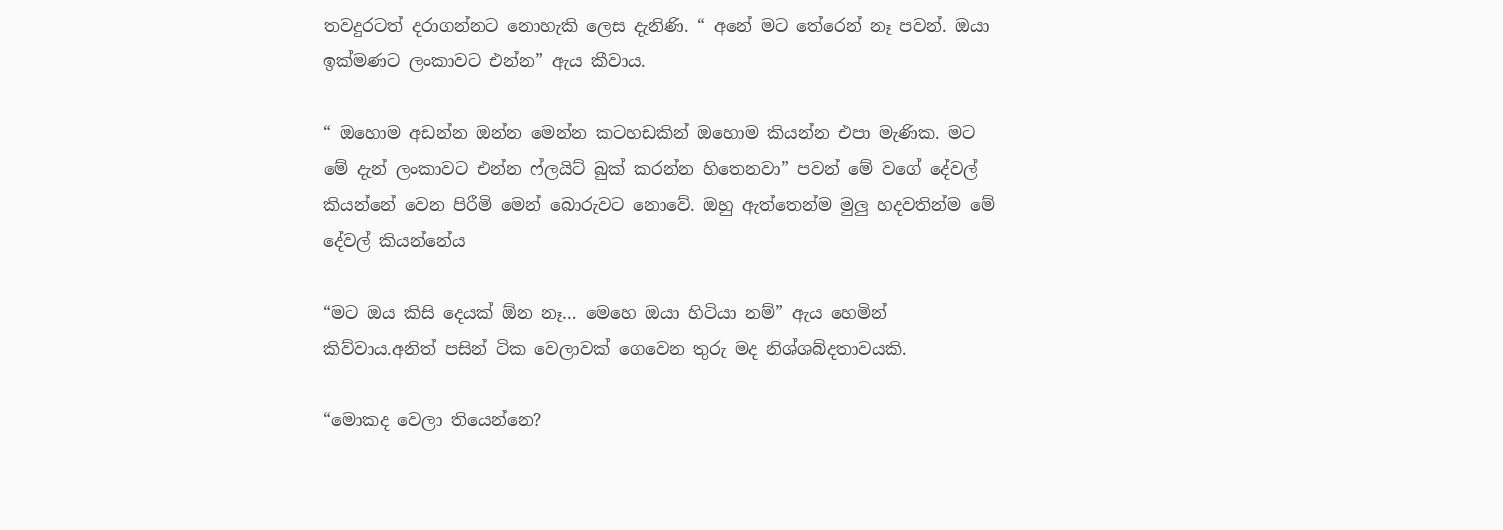තවදුරටත් දරාගන්නට නොහැකි ලෙස දැනිණි. “ අනේ මට තේරෙන් නෑ පවන්. ඔයා ඉක්මණට ලංකාවට එන්න” ඇය කීවාය.

“ ඔහොම අඩන්න ඔන්න මෙන්න කටහඩකින් ඔහොම කියන්න එපා මැණික. මට මේ දැන් ලංකාවට එන්න ෆ්ලයිට් බුක් කරන්න හිතෙනවා” පවන් මේ වගේ දේවල් කියන්නේ වෙන පිරීමි මෙන් බොරුවට නොවේ. ඔහු ඇත්තෙන්ම මුලු හදවතින්ම මේ දේවල් කියන්නේය

“මට ඔය කිසි දෙයක් ඕන නෑ… මෙහෙ ඔයා හිටියා නම්” ඇය හෙමින් කිව්වාය.අනිත් පසින් ටික වෙලාවක් ගෙවෙන තුරු මද නිශ්ශබ්දතාවයකි.

“මොකද වෙලා තියෙන්නෙ?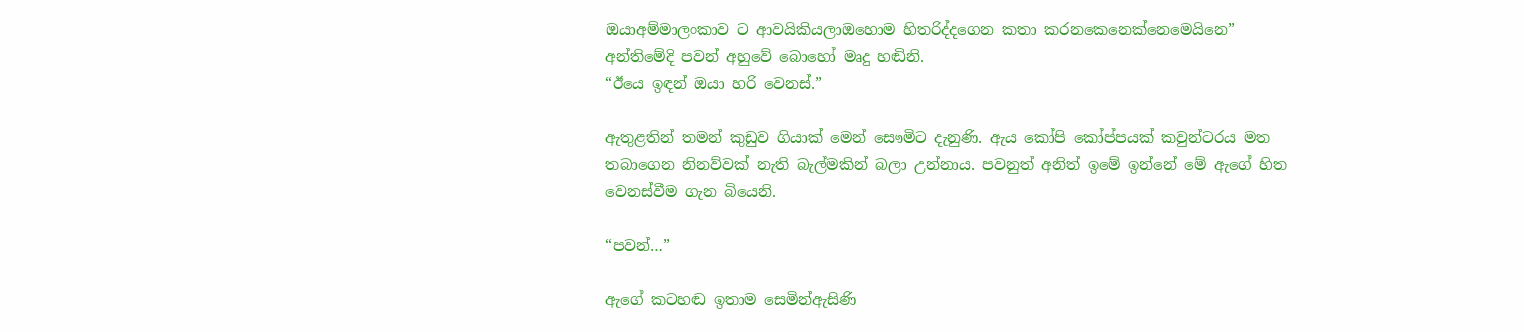ඔයාඅම්මාලංකාව ට ආවයිකියලාඔහොම හිතරිද්දගෙන කතා කරනකෙනෙක්නෙමෙයිනෙ”
අන්තිමේදි පවන් අහුවේ බොහෝ මෘදු හඬිනි.
“ඊයෙ ඉඳන් ඔයා හරි වෙනස්.”

ඇතුළතින් තමන් කුඩුව ගියාක් මෙන් සෞමිට දැනුණි. ඇය කෝපි කෝප්පයක් කවුන්ටරය මත තබාගෙන නිනව්වක් නැති බැල්මකින් බලා උන්නාය. පවනුත් අනිත් ඉමේ ඉන්නේ මේ ඇගේ හිත වෙනස්වීම ගැන බියෙනි.

“පවන්…”

ඇගේ කටහඬ ඉතාම සෙමින්ඇසිණි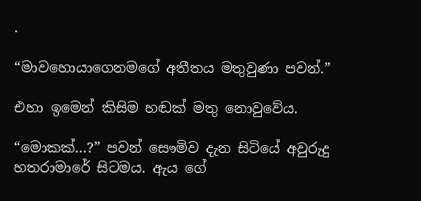.

“මාවහොයාගෙනමගේ අතීතය මතුවුණා පවන්.”

එහා ඉමෙන් කිසිම හඬක් මතු නොවුවේය.

“මොකක්…?” පවන් සෞමිව දැන සිටියේ අවුරුදු හතරාමාරේ සිටමය. ඇය ගේ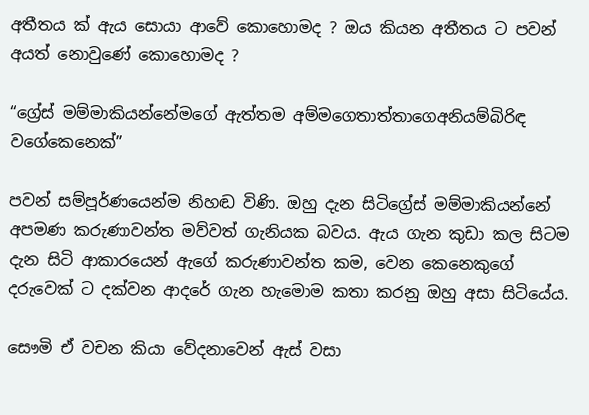අතීතය ක් ඇය සොයා ආවේ කොහොමද ? ඔය කියන අතීතය ට පවන් අයත් නොවුණේ කොහොමද ?

“ග්‍රේස් මම්මාකියන්නේමගේ ඇත්තම අම්මගෙතාත්තාගෙඅනියම්බිරිඳ වගේකෙනෙක්”

පවන් සම්පූර්ණයෙන්ම නිහඬ විණි. ඔහු දැන සිටිග්‍රේස් මම්මාකියන්නේ අපමණ කරුණාවන්ත මව්වත් ගැනියක බවය. ඇය ගැන කුඩා කල සිටම දැන සිටි ආකාරයෙන් ඇගේ කරුණාවන්ත කම‍, වෙන කෙනෙකුගේ දරුවෙක් ට දක්වන ආදරේ ගැන හැමොම කතා කරනු ඔහු අසා සිටියේය.

සෞමි ඒ වචන කියා වේදනාවෙන් ඇස් වසා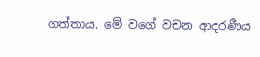ගත්තාය. මේ වගේ වචන ආදරණීය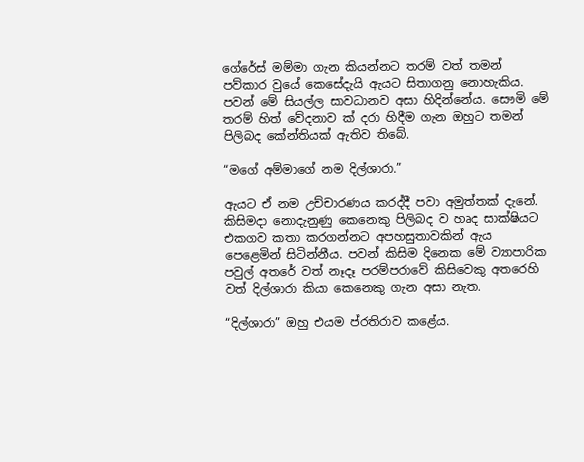ගේරේස් මම්මා ගැන කියන්නට තරම් වත් තමන් පව්කාර වුයේ කෙසේදැයි ඇයට සිතාගනු නොහැකිය. පවන් මේ සියල්ල සාවධානව අසා හිදින්නේය. සෞමි මේ තරම් හිත් වේදනාව ක් දරා හිදීම ගැන ඔහුට තමන් පිලිබද කේන්තියක් ඇතිව තිබේ.

“මගේ අම්මාගේ නම දිල්ශාරා.”

ඇයට ඒ නම උච්චාරණය කරද්දී පවා අමුත්තක් දැනේ. කිසිමදා නොදැනුණු කෙනෙකු පිලිබද ව හෘද සාක්ෂියට එකගව කතා කරගන්නට අපහසුතාවකින් ඇය පෙළෙමින් සිටින්නීය. පවන් කිසිම දිනෙක මේ ව්‍යාපාරික පවුල් අතරේ වත් නෑදෑ පරම්පරාවේ කිසිවෙකු අතරෙහි වත් දිල්ශාරා කියා කෙනෙකු ගැන අසා නැත.

“දිල්ශාරා” ඔහු එයම ප්රතිරාව කළේය.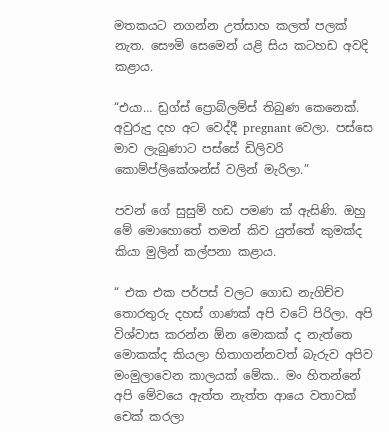මතකයට නගන්න උත්සාහ කලත් පලක් නැත. සෞමි සෙමෙන් යළි සිය කටහඩ අවදි කළාය.

“එයා… ඩ්‍රග්ස් ප්‍රොබ්ලම්ස් තිබුණ කෙනෙක්. අවුරුදු දහ අට වෙද්දී pregnant වෙලා. පස්සෙ මාව ලැබුණාට පස්සේ ඩිලිවරි කොම්ප්ලිකේශන්ස් වලින් මැරිලා.”

පවන් ගේ සුසුම් හඩ පමණ ක් ඇසිණි. ඔහු මේ මොහොතේ තමන් කිව යුත්තේ කුමක්ද කියා මුලින් කල්පනා කළාය.

“ එක එක පර්පස් වලට ගොඩ නැගිච්ච තොරතුරු දහස් ගාණක් අපි වටේ පිරිලා. අපි විශ්වාස කරන්න ඕන මොකක් ද නැත්තෙ මොකක්ද කියලා හිතාගන්නවත් බැරුව අපිව මංමුලාවෙන කාලයක් මේක.. මං හිතන්නේ අපි මේවයෙ ඇත්ත නැත්ත ආයෙ වතාවක් චෙක් කරලා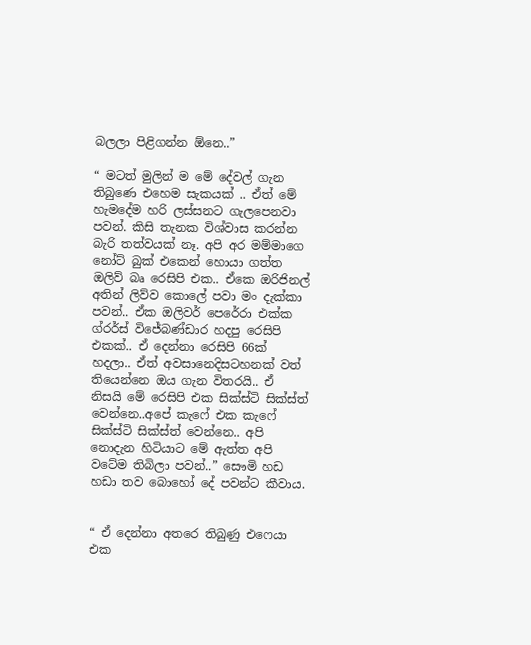බලලා පිළිගන්න ඕනෙ..”

“ මටත් මුලින් ම මේ දේවල් ගැන තිබුණෙ එහෙම සැකයක් .. ඒත් මේ හැමදේම හරි ලස්සනට ගැලපෙනවා පවන්. කිසි තැනක විශ්වාස කරන්න බැරි තත්වයක් නෑ. අපි අර මම්මාගෙ නෝට් බුක් එකෙන් හොයා ගත්ත ඔලිව් බෘ රෙසිපි එක.. ඒකෙ ඔරිජිනල් අතින් ලිව්ව කොලේ පවා මං දැක්කා පවන්.. ඒක ඔලිවර් පෙරේරා එක්ක ග්රර්ස් විජේබණ්ඩාර හදපු රෙසිපි එකක්.. ඒ දෙන්නා රෙසිපි 66ක් හදලා.. ඒත් අවසානෙදිසටහනක් වත් තියෙන්නෙ ඔය ගැන විතරයි.. ඒ නිසයි මේ රෙසිපි එක සික්ස්ටි සික්ස්ත් වෙන්නෙ..අපේ කැෆේ එක කැෆේ සික්ස්ටි සික්ස්ත් වෙන්නෙ.. අපි නොදැන හිටියාට මේ ඇත්ත අපි වටේම තිබිලා පවන්..” සෞමි හඩ හඩා තව බොහෝ දේ පවන්ට කීවාය.


“ ඒ දෙන්නා අතරෙ තිබුණු එෆෙයා එක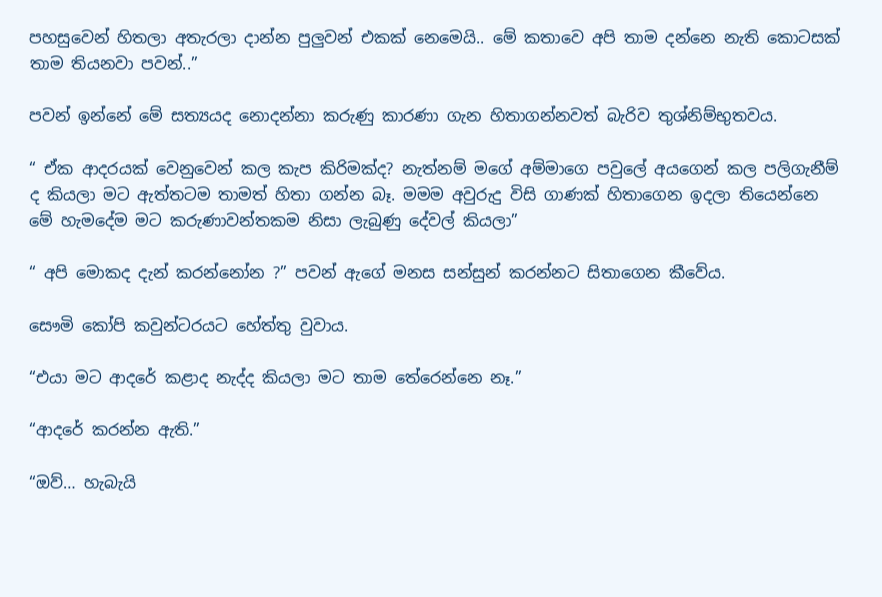පහසුවෙන් හිතලා අතැරලා දාන්න පුලුවන් එකක් නෙමෙයි.. මේ කතාවෙ අපි තාම දන්නෙ නැති කොටසක් තාම තියනවා පවන්..”

පවන් ඉන්නේ මේ සත්‍යයද නොදන්නා කරුණු කාරණා ගැන හිතාගන්නවත් බැරිව තුශ්නිම්භුතවය.

“ ඒක ආදරයක් වෙනුවෙන් කල කැප කිරිමක්ද? නැත්නම් මගේ අම්මාගෙ පවුලේ අයගෙන් කල පලිගැනීම් ද කියලා මට ඇත්තටම තාමත් හිතා ගන්න බෑ. මමම අවුරුදු විසි ගාණක් හිතාගෙන ඉදලා තියෙන්නෙ මේ හැමදේම මට කරුණාවන්තකම නිසා ලැබුණු දේවල් කියලා”

“ අපි මොකද දැන් කරන්නෝන ?” පවන් ඇගේ මනස සන්සුන් කරන්නට සිතාගෙන කීවේය.

සෞමි කෝපි කවුන්ටරයට හේත්තු වුවාය.

“එයා මට ආදරේ කළාද නැද්ද කියලා මට තාම තේරෙන්නෙ නෑ.”

“ආදරේ කරන්න ඇති.”

“ඔව්… හැබැයි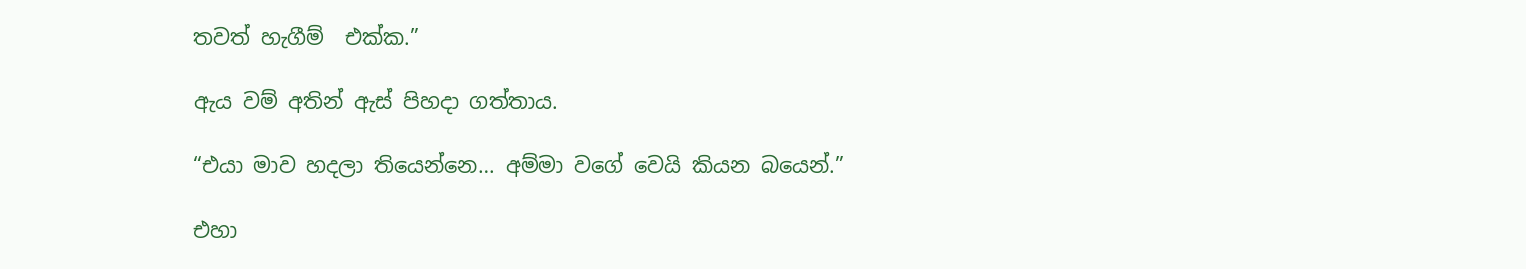තවත් හැගීම්  එක්ක.”

ඇය වම් අතින් ඇස් පිහදා ගත්තාය.

“එයා මාව හදලා තියෙන්නෙ… අම්මා වගේ වෙයි කියන බයෙන්.”

එහා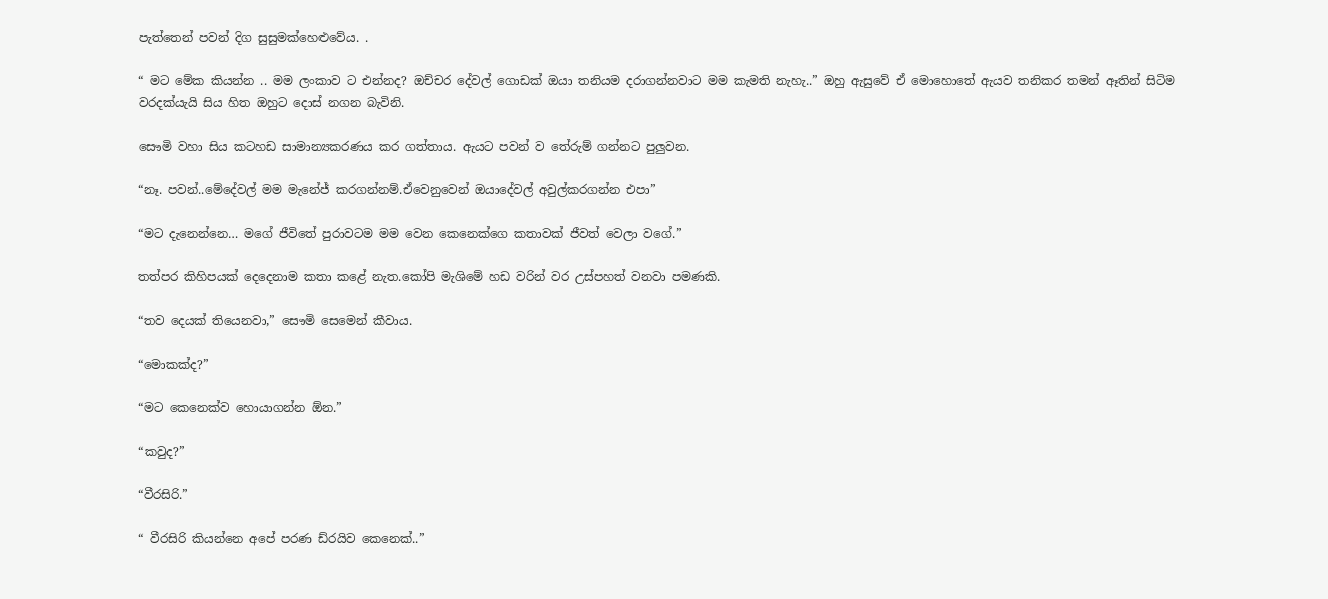පැත්තෙන් පවන් දිග සුසුමක්හෙළුවේය. .

“ මට මේක කියන්න .. මම ලංකාව ට එන්නද? ඔච්චර දේවල් ගොඩක් ඔයා තනියම දරාගන්නවාට මම කැමති නැහැ..” ඔහු ඇසුවේ ඒ මොහොතේ ඇයව තනිකර තමන් ඈතින් සිටිම වරදක්යැයි සිය හිත ඔහුට දොස් නගන බැවිනි.

සෞමි වහා සිය කටහඩ සාමාන්‍යකරණය කර ගත්තාය. ඇයට පවන් ව තේරුම් ගන්නට පුලුවන.

“නෑ. පවන්..මේදේවල් මම මැනේජ් කරගන්නම්.ඒවෙනුවෙන් ඔයාදේවල් අවුල්කරගන්න එපා”

“මට දැනෙන්නෙ… මගේ ජීවිතේ පුරාවටම මම වෙන කෙනෙක්ගෙ කතාවක් ජීවත් වෙලා වගේ.”

තත්පර කිහිපයක් දෙදෙනාම කතා කළේ නැත.කෝපි මැශිමේ හඩ වරින් වර උස්පහත් වනවා පමණකි.

“තව දෙයක් තියෙනවා,” සෞමි සෙමෙන් කීවාය.

“මොකක්ද?”

“මට කෙනෙක්ව හොයාගන්න ඕන.”

“කවුද?”

“වීරසිරි.”

“ වීරසිරි කියන්නෙ අපේ පරණ ඩ්රයිව කෙනෙක්..”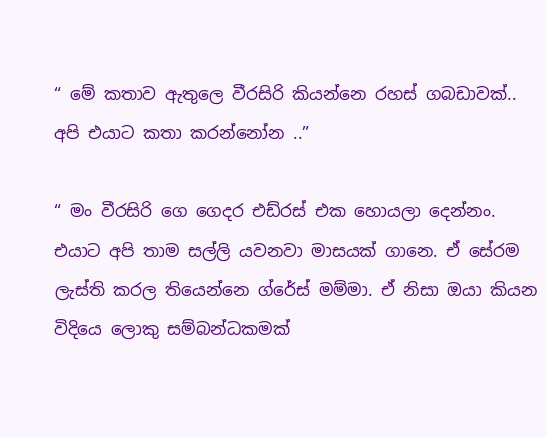“ මේ කතාව ඇතුලෙ වීරසිරි කියන්නෙ රහස් ගබඩාවක්.. අපි එයාට කතා කරන්නෝන ..”

“ මං වීරසිරි ගෙ ගෙදර එඩ්රස් එක හොයලා දෙන්නං. එයාට අපි තාම සල්ලි යවනවා මාසයක් ගානෙ. ඒ සේරම ලැස්ති කරල තියෙන්නෙ ග්රේස් මම්මා. ඒ නිසා ඔයා කියන විදියෙ ලොකු සම්බන්ධකමක්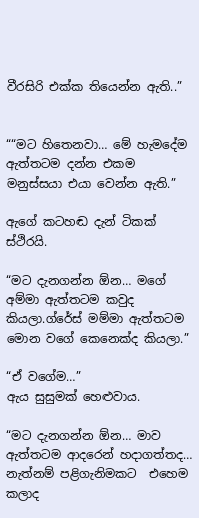වීරසිරි එක්ක තියෙන්න ඇති..”


““මට හිතෙනවා… මේ හැමදේම ඇත්තටම දන්න එකම මනුස්සයා එයා වෙන්න ඇති.”

ඇගේ කටහඬ දැන් ටිකක් ස්ථිරයි.

“මට දැනගන්න ඕන… මගේ අම්මා ඇත්තටම කවුද කියලා.ග්රේස් මම්මා ඇත්තටම මොන වගේ කෙනෙක්ද කියලා.”

“ඒ වගේම…”
ඇය සුසුමක් හෙළුවාය.

“මට දැනගන්න ඕන… මාව ඇත්තටම ආදරෙන් හදාගත්තද… නැත්නම් පළිගැනිමකට  එහෙම කලාද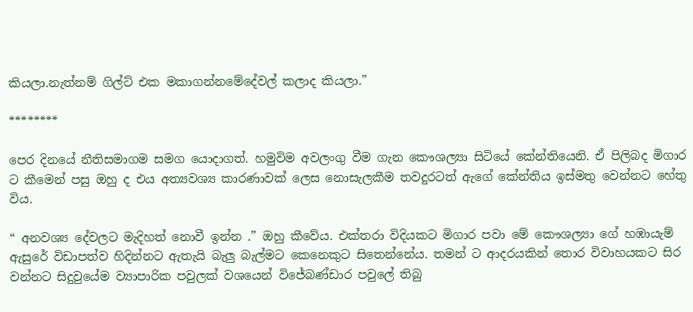කියලා.නැත්නම් ගිල්ට් එක මකාගන්නමේදේවල් කලාද කියලා.”

********

පෙර දිනයේ නීතිසමාගම සමග යොදාගත්. හමුවිම අවලංගු වීම ගැන කෞශල්‍යා සිටියේ කේන්තියෙනි. ඒ පිලිබද මිගාර ට කීමෙන් පසු ඔහු ද එය අත්‍යවශ්‍ය කාරණාවක් ලෙස නොසැලකීම තවදුරටත් ඇගේ කේන්තිය ඉස්මතු වෙන්නට හේතු විය.

“ අනවශ්‍ය දේවලට මැදිහත් නොවී ඉන්න .” ඔහු කීවේය. එක්තරා විදියකට මිගාර පවා මේ කෞශල්‍යා ගේ හඹායැම් ඇසුරේ විඩාපත්ව හිදින්නට ඇතැයි බැලු බැල්මට කෙනෙකුට සිතෙන්නේය. තමන් ට ආදරයකින් තොර විවාහයකට සිර වන්නට සිදුවුයේම ව්‍යාපාරික පවුලක් වශයෙන් විජේබණ්ඩාර පවුලේ තිබු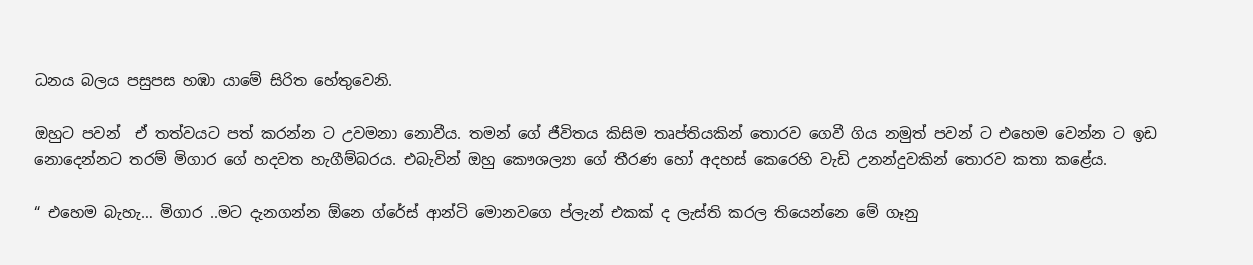ධනය බලය පසුපස හඹා යාමේ සිරිත හේතුවෙනි.

ඔහුට පවන්  ඒ තත්වයට පත් කරන්න ට උවමනා නොවීය. තමන් ගේ ජීවිතය කිසිම තෘප්තියකින් තොරව ගෙවී ගිය නමුත් පවන් ට එහෙම වෙන්න ට ඉඩ නොදෙන්නට තරම් මිගාර ගේ හදවත හැගීම්බරය. එබැවින් ඔහු කෞශල්‍යා ගේ තීරණ හෝ අදහස් කෙරෙහි වැඩි උනන්දුවකින් තොරව කතා කළේය.

“ එහෙම බැහැ… මිගාර ..මට දැනගන්න ඕනෙ ග්රේස් ආන්ටි මොනවගෙ ප්ලැන් එකක් ද ලැස්ති කරල තියෙන්නෙ මේ ගෑනු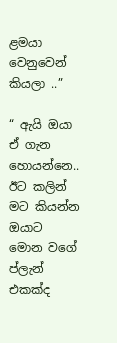ළමයා වෙනුවෙන් කියලා ..”

“ ඇයි ඔයා ඒ ගැන හොයන්නෙ.. ඊට කලින් මට කියන්න ඔයාට මොන වගේ ප්ලැන් එකක්ද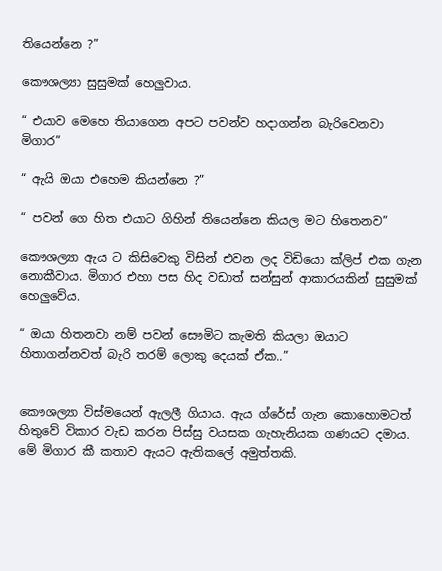තියෙන්නෙ ?”

කෞශල්‍යා සුසුමක් හෙලුවාය.

“ එයාව මෙහෙ තියාගෙන අපට පවන්ව හදාගන්න බැරිවෙනවා මිගාර”

“ ඇයි ඔයා එහෙම කියන්නෙ ?”

“ පවන් ගෙ හිත එයාට ගිහින් තියෙන්නෙ කියල මට හිතෙනව”

කෞශල්‍යා ඇය ට කිසිවෙකු විසින් එවන ලද විඩියො ක්ලිප් එක ගැන නොකීවාය. මිගාර එහා පස හිද වඩාත් සන්සුන් ආකාරයකින් සුසුමක් හෙලුවේය.

“ ඔයා හිතනවා නම් පවන් සෞමිට කැමති කියලා ඔයාට හිතාගන්නවත් බැරි තරම් ලොකු දෙයක් ඒක..”


කෞශල්‍යා විස්මයෙන් ඇලලී ගියාය. ඇය ග්රේස් ගැන කොහොමටත් හිතුවේ විකාර වැඩ කරන පිස්සු වයසක ගැහැනියක ගණයට දමාය. මේ මිගාර කී කතාව ඇයට ඇතිකලේ අමුත්තකි.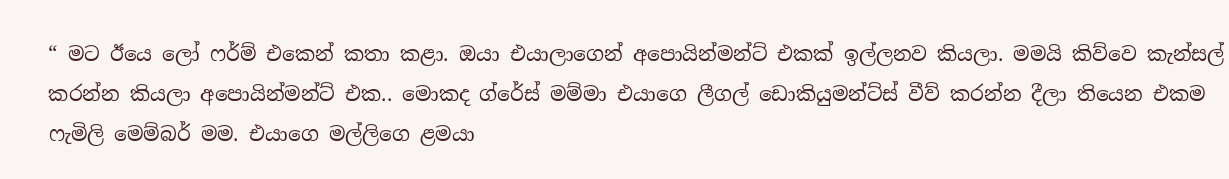“ මට ඊයෙ ලෝ ෆර්ම් එකෙන් කතා කළා. ඔයා එයාලාගෙන් අපොයින්මන්ට් එකක් ඉල්ලනව කියලා. මමයි කිව්වෙ කැන්සල් කරන්න කියලා අපොයින්මන්ට් එක.. මොකද ග්රේස් මම්මා එයාගෙ ලීගල් ඩොකියුමන්ට්ස් වීව් කරන්න දීලා තියෙන එකම ෆැමිලි මෙම්බර් මම. එයාගෙ මල්ලිගෙ ළමයා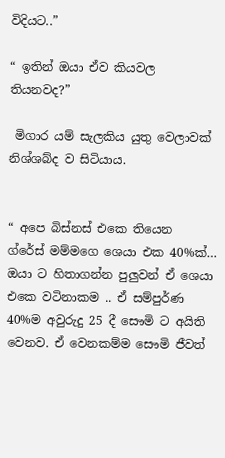විදියට..”

“ ඉතින් ඔයා ඒව කියවල තියනවද?”

 මිගාර යම් සැලකිය යුතු වෙලාවක් නිශ්ශබ්ද ව සිටියාය.


“ අපෙ බිස්නස් එකෙ තියෙන  ග්රේස් මම්මගෙ ශෙයා එක 40%ක්… ඔයා ට හිතාගන්න පුලුවන් ඒ ශෙයා එකෙ වටිනාකම .. ඒ සම්පුර්ණ 40%ම අවුරුදු 25 දී සෞමි ට අයිති වෙනව. ඒ වෙනකම්ම සෞමි ජීවත්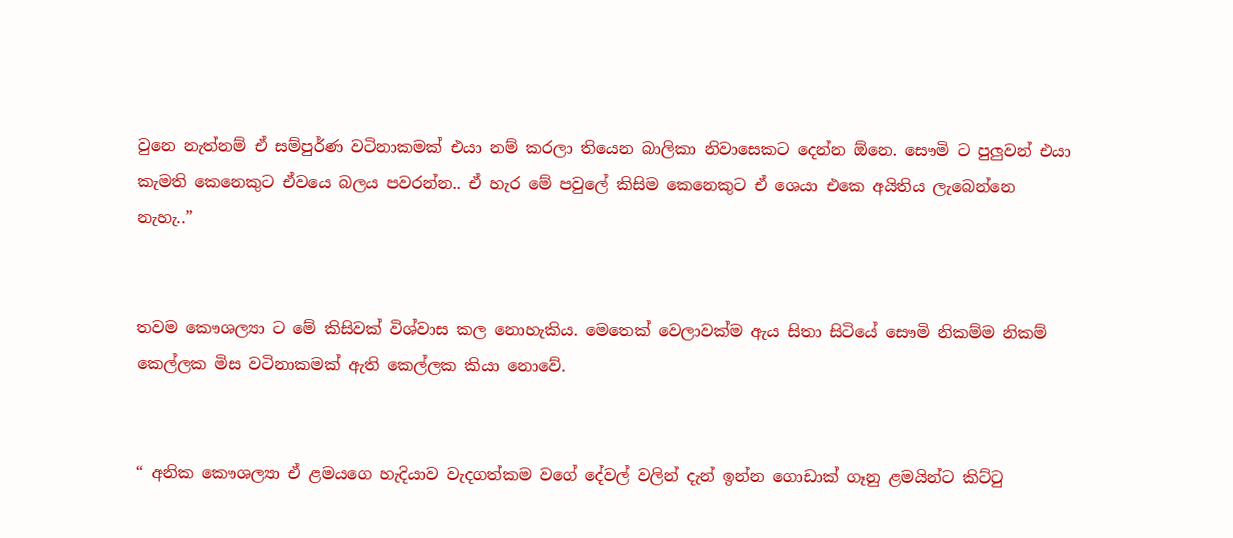වුනෙ නැත්නම් ඒ සම්පුර්ණ වටිනාකමක් එයා නම් කරලා තියෙන බාලිකා නිවාසෙකට දෙන්න ඕනෙ. සෞමි ට පුලුවන් එයා කැමති කෙනෙකුට ඒවයෙ බලය පවරන්න.. ඒ හැර මේ පවුලේ කිසිම කෙනෙකුට ඒ ශෙයා එකෙ අයිතිය ලැබෙන්නෙ නැහැ..”


තවම කෞශල්‍යා ට මේ කිසිවක් විශ්වාස කල නොහැකිය. මෙතෙක් වෙලාවක්ම ඇය සිතා සිටියේ සෞමි නිකම්ම නිකම් කෙල්ලක මිස වටිනාකමක් ඇති කෙල්ලක කියා නොවේ.


“ අනික කෞශල්‍යා ඒ ළමයගෙ හැදියාව වැදගත්කම වගේ දේවල් වලින් දැන් ඉන්න ගොඩාක් ගෑනු ළමයින්ට කිට්ටු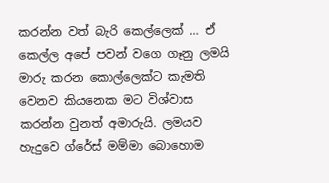කරන්න වත් බැරි කෙල්ලෙක් … ඒ කෙල්ල අපේ පවන් වගෙ ගෑනු ලමයි මාරු කරන කොල්ලෙක්ට කැමති වෙනව කියනෙක මට විශ්වාස කරන්න වුනත් අමාරුයි. ලමයව හැදුවෙ ග්රේස් මම්මා බොහොම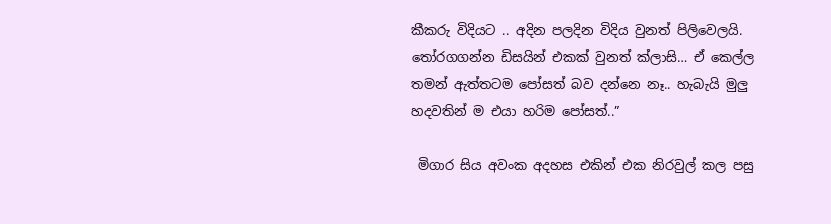කීකරු විදියට .. අදින පලදින විදිය වුනත් පිලිවෙලයි. තෝරගගන්න ඩිසයින් එකක් වුනත් ක්ලාසි… ඒ කෙල්ල තමන් ඇත්තටම පෝසත් බව දන්නෙ නෑ.. හැබැයි මුලු හදවතින් ම එයා හරිම පෝසත්..”

 මිගාර සිය අවංක අදහස එකින් එක නිරවුල් කල පසු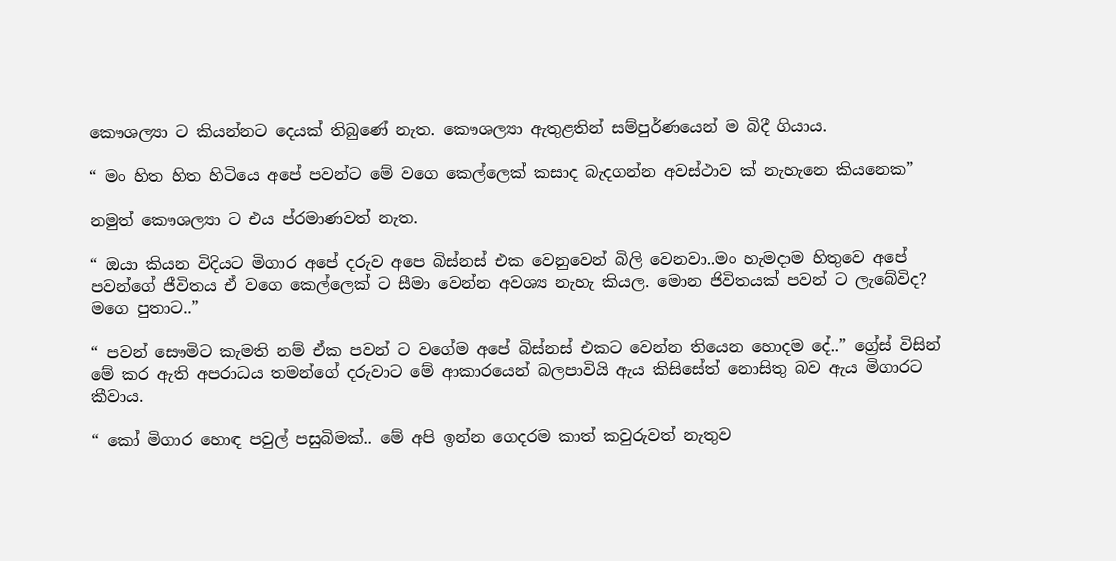කෞශල්‍යා ට කියන්නට දෙයක් තිබුණේ නැත. කෞශල්‍යා ඇතුළතින් සම්පුර්ණයෙන් ම බිදී ගියාය.

“ මං හිත හිත හිටියෙ අපේ පවන්ට මේ වගෙ කෙල්ලෙක් කසාද බැදගන්න අවස්ථාව ක් නැහැනෙ කියනෙක”

නමුත් කෞශල්‍යා ට එය ප්රමාණවත් නැත.

“ ඔයා කියන විදියට මිගාර අපේ දරුව අපෙ බිස්නස් එක වෙනුවෙන් බිලි වෙනවා..මං හැමදාම හිතුවෙ අපේ පවන්ගේ ජීවිතය ඒ වගෙ කෙල්ලෙක් ට සීමා වෙන්න අවශ්‍ය නැහැ කියල. මොන ජිවිතයක් පවන් ට ලැබේවිද? මගෙ පුතාට..”

“ පවන් සෞමිට කැමති නම් ඒක පවන් ට වගේම අපේ බිස්නස් එකට වෙන්න තියෙන හොදම දේ..” ග්‍රේස් විසින් මේ කර ඇති අපරාධය තමන්ගේ දරුවාට මේ ආකාරයෙන් බලපාවියි ඇය කිසිසේත් නොසිතු බව ඇය මිගාරට කීවාය.

“ කෝ මිගාර හොඳ පවුල් පසුබිමක්.. මේ අපි ඉන්න ගෙදරම කාත් කවුරුවත් නැතුව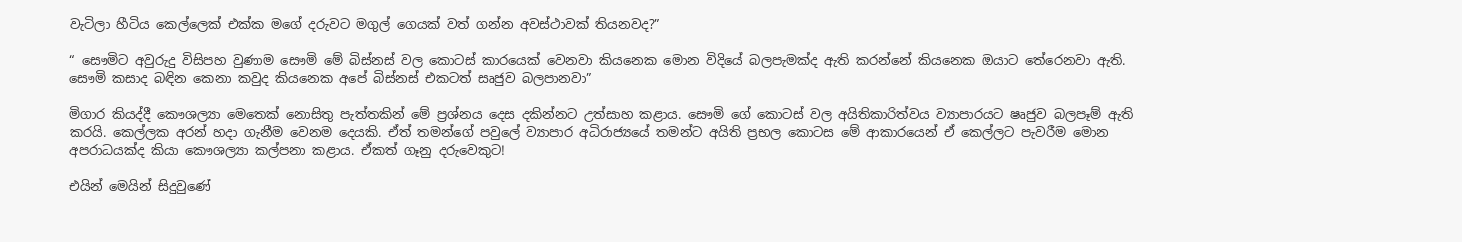වැටිලා හීටිය කෙල්ලෙක් එක්ක මගේ දරුවට මගුල් ගෙයක් වත් ගන්න අවස්ථාවක් තියනවද?”

“ සෞමිට අවුරුදු විසිපහ වුණාම සෞමි මේ බිස්නස් වල කොටස් කාරයෙක් වෙනවා කියනෙක මොන විදියේ බලපැමක්ද ඇති කරන්නේ කියනෙක ඔයාට ‌තේරෙනවා ඇති. සෞමි කසාද බඳින කෙනා කවුද කියනෙක අපේ බිස්නස් එකටත් සෘජුව බලපානවා”

මිගාර කියද්දී කෞශල්‍යා මෙතෙක් නොසිතු පැත්තකින් මේ ප්‍රශ්නය දෙස දකින්නට උත්සාහ කළාය. සෞමි ගේ කොටස් වල අයිතිකාරිත්වය ව්‍යාපාරයට ෂෘජුව බලපෑම් ඇති කරයි. කෙල්ලක අරන් හදා ගැනීම වෙනම දෙයකි. ඒත් තමන්ගේ පවුලේ ව්‍යාපාර අධිරාජ්‍යයේ තමන්ට අයිති ප්‍රභල කොටස මේ ආකාරයෙන් ඒ කෙල්ලට පැවරීම මොන අපරාධයක්ද කියා කෞශල්‍යා කල්පනා කළාය. ඒකත් ගෑනු දරුවෙකුට!

එයින් මෙයින් සිදුවුණේ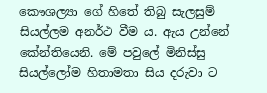කෞශල්‍යා ගේ හිතේ තිබු සැලසුම් සියල්ලම අනර්ථ වීම ය. ඇය උන්නේ කේන්තියෙනි. මේ පවුලේ මිනිස්සු සියල්ලෝම හිතාමතා සිය දරුවා ට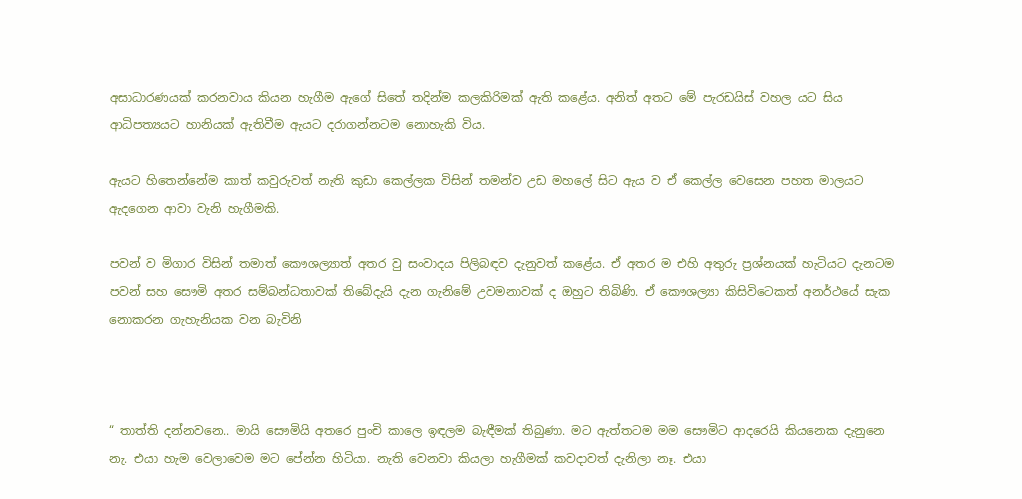අසාධාරණයක් කරනවාය කියන හැගීම ඇගේ සිතේ තදින්ම කලකිරිමක් ඇති කළේය. අනිත් අතට මේ පැරඩයිස් වහල යට සිය ආධිපත්‍යයට හානියක් ඇතිවීම ඇයට දරාගන්නටම නොහැකි විය.

ඇයට හිතෙන්නේම කාත් කවුරුවත් නැති කුඩා කෙල්ලක විසින් තමන්ව උඩ මහලේ සිට ඇය ව ඒ කෙල්ල වෙසෙන පහත මාලයට ඇදගෙන ආවා වැනි හැගීමකි.

පවන් ව මිගාර විසින් තමාත් කෞශල්‍යාත් අතර වු සංවාදය පිලිබඳව දැනුවත් කළේය. ඒ අතර ම එහි අතුරු ප්‍රශ්නයක් හැටියට දැනටම පවන් සහ සෞමි අතර සම්බන්ධතාවක් තිබේදැයි දැන ගැනිමේ උවමනාවක් ද ඔහුට තිබිණි. ඒ කෞශල්‍යා කිසිවිටෙකත් අනර්ථයේ සැක නොකරන ගැහැනියක වන බැවිනි



“ තාත්ති දන්නවනෙ.. මායි සෞමියි අතරෙ පුංචි කාලෙ ඉඳලම බැඳීමක් තිබුණා. මට ඇත්තටම මම සෞමිට ආදරෙයි කියනෙක දැනුනෙ නැ. එයා හැම වෙලාවෙම මට පේන්න හිටියා. නැති වෙනවා කියලා හැගීමක් කවදාවත් දැනිලා නෑ. එයා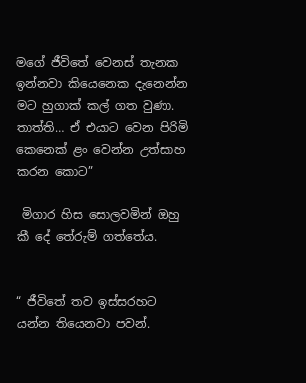මගේ ජීවිතේ වෙනස් තැනක ඉන්නවා කියෙනෙක දැනෙන්න මට හුගාක් කල් ගත වුණා. තාත්ති… ඒ එයාට වෙන පිරිමි කෙනෙක් ළං වෙන්න උත්සාහ කරන කොට”

 මිගාර හිස සොලවමින් ඔහු කී දේ තේරුම් ගත්තේය.


“ ජීවිතේ තව ඉස්සරහට යන්න තියෙනවා පවන්.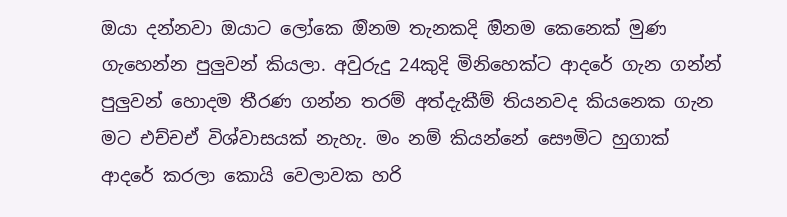ඔයා දන්නවා ඔයාට ලෝකෙ ඔිනම තැනකදි ඔිනම කෙනෙක් මුණ ගැහෙන්න පුලුවන් කියලා. අවුරුදු 24කුදි මිනිහෙක්ට ආදරේ ගැන ගන්න් පුලුවන් හොදම තීරණ ගන්න තරම් අත්දැකීම් තියනවද කියනෙක ගැන මට එච්චඒ විශ්වාසයක් නැහැ. මං නම් කියන්නේ සෞමිට හුගාක් ආදරේ කරලා කොයි වෙලාවක හරි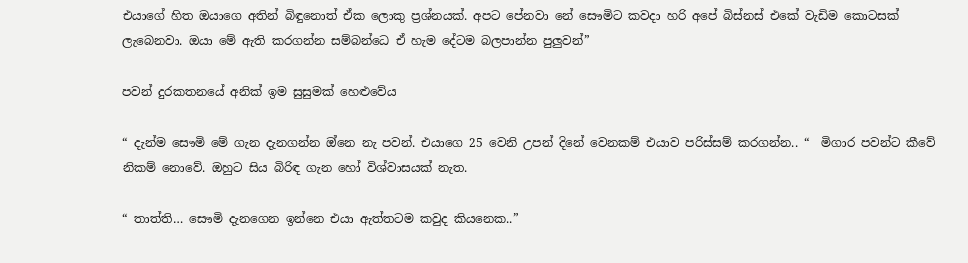එයාගේ හිත ඔයාගෙ අතින් බිඳුනොත් ඒක ලොකු ප්‍රශ්නයක්. අපට පේනවා නේ සෞමිට කවදා හරි අපේ බිස්නස් එකේ වැඩිම කොටසක් ලැබෙනවා. ඔයා මේ ඇති කරගන්න සම්බන්ධෙ ඒ හැම දේටම බලපාන්න පුලුවන්”

පවන් දුරකතනයේ අනික් ඉම සුසුමක් හෙළුවේය

“ දැන්ම සෞමි මේ ගැන දැනගන්න ඔ්නෙ නැ පවන්. එයාගෙ 25 වෙනි උපන් දිනේ වෙනකම් එයාව පරිස්සම් කරගන්න.. “  මිගාර පවන්ට කීවේ නිකම් නොවේ. ඔහුට සිය බිරිඳ ගැන හෝ විශ්වාසයක් නැත.

“ තාත්ති… සෞමි දැනගෙන ඉන්නෙ එයා ඇත්තටම කවුද කියනෙක..”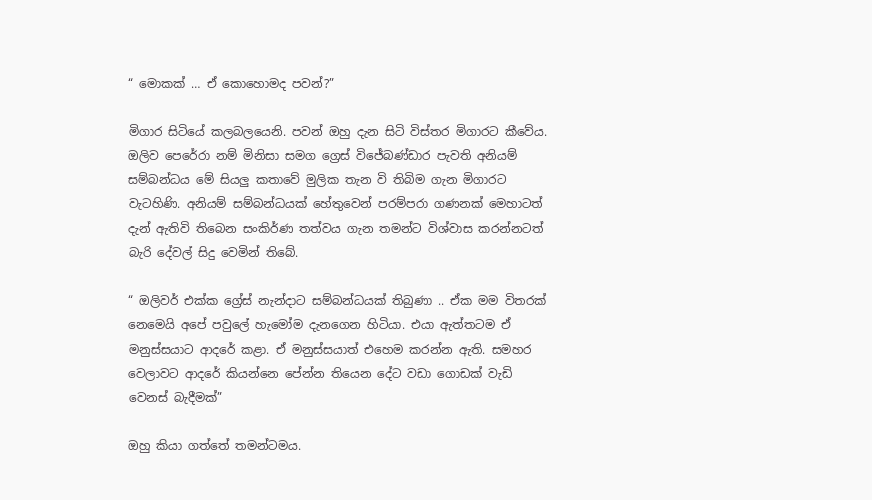“ මොකක් … ඒ කොහොමද පවන්?”

මිගාර සිටියේ කලබලයෙනි. පවන් ඔහු දැන සිටි විස්තර මිගාරට කීවේය. ඔලිව පෙරේරා නම් මිනිසා සමග ග්‍රෙස් විජේබණ්ඩාර පැවති අනියම් සම්බන්ධය මේ සියලු කතාවේ මුලික තැන වි තිබිම ගැන මිගාරට වැටහිණි. අනියම් සම්බන්ධයක් හේතුවෙන් පරම්පරා ගණනක් මෙහාටත් දැන් ඇතිවි තිබෙන සංකිර්ණ තත්වය ගැන තමන්ට විශ්වාස කරන්නටත් බැරි දේවල් සිදු වෙමින් තිබේ.

“ ඔලිවර් එක්ක ග්‍රේස් නැන්දාට සම්බන්ධයක් තිබුණා .. ඒක මම විතරක් නෙමෙයි අපේ පවුලේ හැමෝම දැනගෙන හිටියා. එයා ඇත්තටම ඒ මනුස්සයාට ආදරේ කළා. ඒ මනුස්සයාත් එහෙම කරන්න ඇති. සමහර වෙලාවට ආදරේ කියන්නෙ පේන්න තියෙන දේට වඩා ගොඩක් වැඩි වෙනස් බැදීමක්”

ඔහු කියා ගත්තේ තමන්ටමය.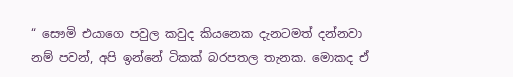“ සෞමි එයාගෙ පවුල කවුද කියනෙක දැනටමත් දන්නවා නම් පවන්, අපි ඉන්නේ ටිකක් බරපතල තැනක. මොකද ඒ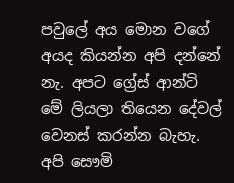පවුලේ අය මොන වගේ අයද කියන්න අපි දන්නේ නැ. අපට ග්‍රේස් ආන්ටි මේ ලියලා තියෙන දේවල් වෙනස් කරන්න බැහැ. අපි සෞමි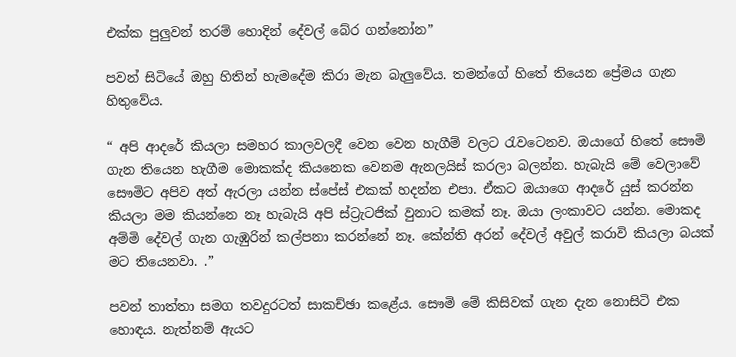එක්ක පුලුවන් තරම් හොදින් දේවල් බේර ගන්නෝන”

පවන් සිටියේ ඔහු හිතින් හැමදේම කිරා මැන බැලුවේය. තමන්ගේ හිතේ තියෙන ප්‍රේමය ගැන හිතුවේය.

“ අපි ආදරේ කියලා සමහර කාලවලදී වෙන වෙන හැගීම් වලට රැවටෙනව. ඔයාගේ හිතේ සෞමි ගැන තියෙන හැගීම මොකක්ද කියනෙක වෙනම ඇනලයිස් කරලා බලන්න. හැබැයි මේ වෙලාවේ සෞමිට අපිව අත් ඇරලා යන්න ස්පේස් එකක් හදන්න එපා. ඒකට ඔයාගෙ ආදරේ යුස් කරන්න කියලා මම කියන්නෙ නෑ හැබැයි අපි ස්ට්‍රැටජික් වුනාට කමක් නෑ. ඔයා ලංකාවට යන්න. මොකද අම්මි දේවල් ගැන ගැඹුරින් කල්පනා කරන්නේ නෑ. කේන්ති අරන් දේවල් අවුල් කරාවි කියලා බයක් මට තියෙනවා. .”

පවන් තාත්තා සමග තවදුරටත් සාකච්ඡා කළේය. සෞමි මේ කිසිවක් ගැන දැන නොසිටි එක හොඳය. නැත්නම් ඇයට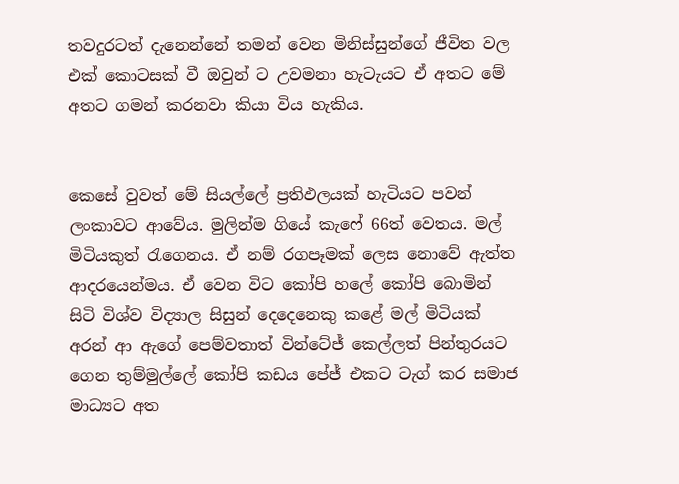තවදුරටත් දැනෙන්නේ තමන් වෙන මිනිස්සුන්ගේ ජීවිත වල එක් කොටසක් වී ඔවුන් ට උවමනා හැටැයට ඒ අතට මේ අතට ගමන් කරනවා කියා විය හැකිය.


කෙසේ වුවත් මේ සියල්ලේ ප්‍රතිඵලයක් හැටියට පවන් ලංකාවට ආවේය. මුලින්ම ගියේ කැෆේ 66ත් වෙතය. මල් මිටියකුත් රැගෙනය. ඒ නම් රගපෑමක් ලෙස නොවේ ඇත්ත ආදරයෙන්මය. ඒ වෙන විට කෝපි හලේ කෝපි බොමින් සිටි විශ්ව විද්‍යාල සිසුන් දෙදෙනෙකු කළේ මල් මිටියක් අරන් ආ ඇගේ පෙම්වතාත් වින්ටේජ් කෙල්ලත් පින්තුරයට ගෙන තුම්මුල්ලේ කෝපි කඩය පේජ් එකට ටැග් කර සමාජ මාධ්‍යට අත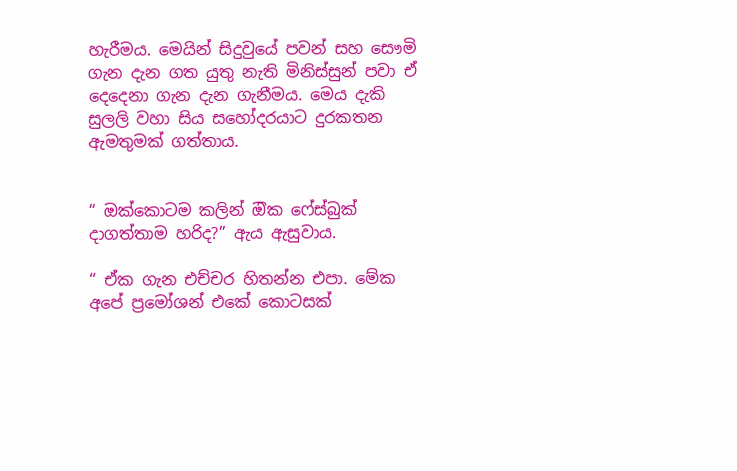හැරීමය. මෙයින් සිදුවුයේ පවන් සහ සෞමි ගැන දැන ගත යුතු නැති මිනිස්සුන් පවා ඒ දෙදෙනා ගැන දැන ගැනීමය. මෙය දැකි සුලලි වහා සිය සහෝදරයාට දුරකතන ඇමතුමක් ගත්තාය.


“ ඔක්කොටම කලින් ඔික ෆේස්බුක් දාගත්තාම හරිද?” ඇය ඇසුවාය.

“ ඒක ගැන එච්චර හිතන්න එපා. මේක අපේ ප්‍රමෝශන් එකේ කොටසක්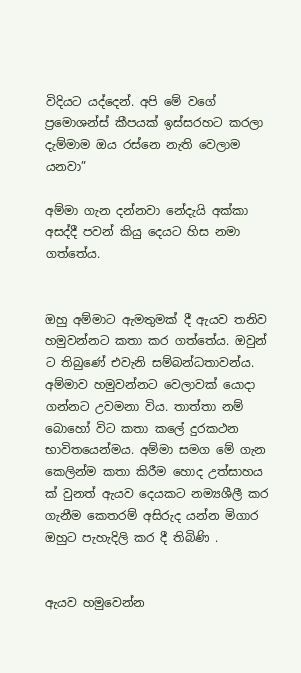විදියට යද්දෙන්. අපි මේ වගේ ප්‍රමොශන්ස් කීපයක් ඉස්සරහට කරලා දැම්මාම ඔය රස්නෙ නැති වෙලාම යනවා”

අම්මා ගැන දන්නවා නේදැයි අක්කා අසද්දී පවන් කියු දෙයට හිස නමා ගත්තේය.


ඔහු අම්මාට ඇමතුමක් දී ඇයව තනිව හමුවන්නට කතා කර ගත්තේය. ඔවුන් ට තිබුණේ එවැනි සම්බන්ධතාවන්ය. අම්මාව හමුවන්නට වෙලාවක් යොදා ගන්නට උවමනා විය. තාත්තා නම් බොහෝ විට කතා කලේ දුරකථන භාවිතයෙන්මය. අම්මා සමග මේ ගැන කෙලින්ම කතා කිරීම හොද උත්සාහය ක් වුනත් ඇයව දෙයකට නම්‍යශීලී කර ගැනීම කෙතරම් අසිරුද යන්න මිගාර ඔහුට පැහැදිලි කර දී තිබිණි .


ඇයව හමුවෙන්න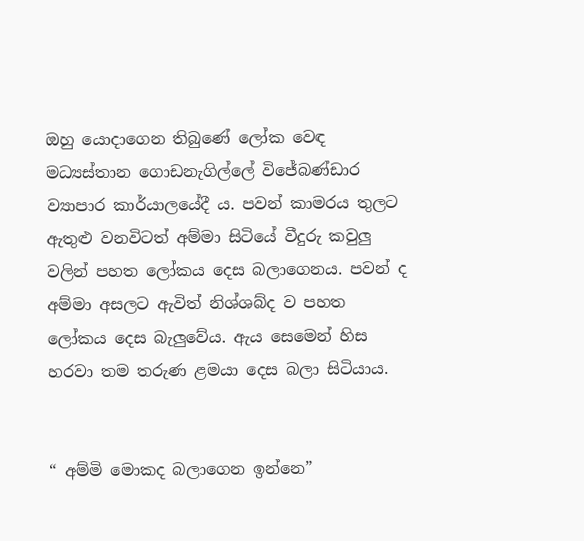ඔහු යොදාගෙන තිබුණේ ලෝක වෙඳ මධ්‍යස්තාන ගොඩනැගිල්ලේ විජේබණ්ඩාර ව්‍යාපාර කාර්යාලයේදී ය. පවන් කාමරය තුලට ඇතුළු වනවිටත් අම්මා සිටියේ වීදුරු කවුලු වලින් පහත ලෝකය දෙස බලාගෙනය. පවන් ද අම්මා අසලට ඇවිත් නිශ්ශබ්ද ව පහත ලෝකය දෙස බැලුවේය. ඇය සෙමෙන් හිස හරවා තම තරුණ ළමයා දෙස බලා සිටියාය.


“ අම්මි මොකද බලාගෙන ඉන්නෙ”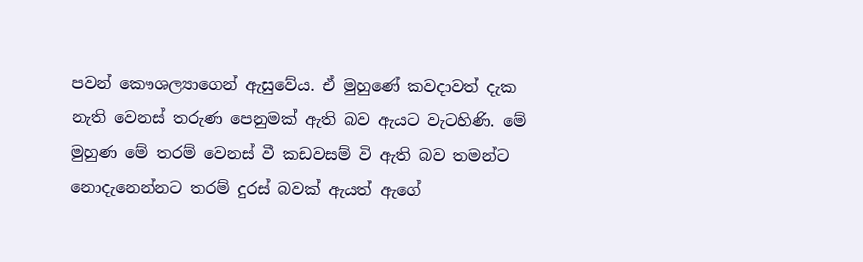පවන් කෞශල්‍යාගෙන් ඇසුවේය. ඒ මුහුණේ කවදාවත් දැක නැති වෙනස් තරුණ පෙනුමක් ඇති බව ඇයට වැටහිණි. මේ මුහුණ මේ තරම් වෙනස් වී කඩවසම් වි ඇති බව තමන්ට නොදැනෙන්නට තරම් දුරස් බවක් ඇයත් ඇගේ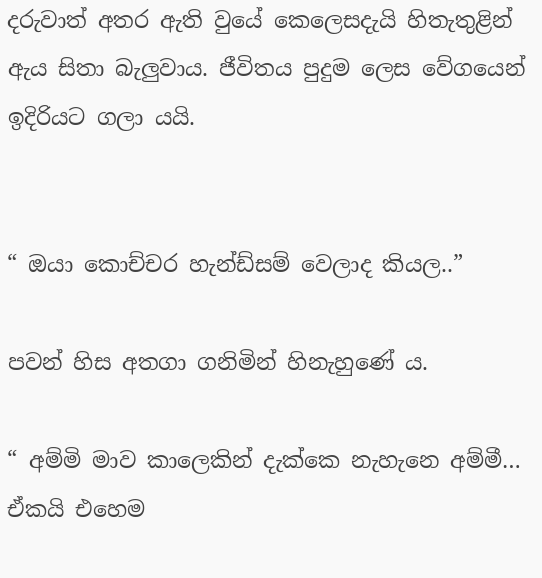දරුවාත් අතර ඇති වුයේ කෙලෙසදැයි හිතැතුළින් ඇය සිතා බැලුවාය. ජීවිතය පුදුම ලෙස වේගයෙන් ඉදිරියට ගලා යයි.


“ ඔයා කොච්චර හැන්ඩ්සම් වෙලාද කියල..”

පවන් හිස අතගා ගනිමින් හිනැහුණේ ය.

“ අම්මි මාව කාලෙකින් දැක්කෙ නැහැනෙ අම්මී… ඒකයි එහෙම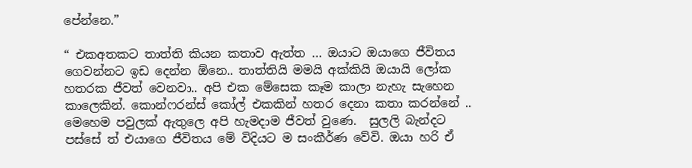පේන්නෙ.”

“ එකඅතකට තාත්ති කියන කතාව ඇත්ත … ඔයාට ඔයාගෙ ජීවිතය ගෙවන්නට ඉඩ දෙන්න ඕනෙ.. තාත්තියි මමයි අක්කියි ඔයායි ලෝක හතරක ජීවත් වෙනවා.. අපි එක මේසෙක කෑම කාලා නැහැ සැහෙන කාලෙකින්. කොන්ෆරන්ස් කෝල් එකකින් හතර දෙනා කතා කරන්නේ .. මෙහෙම පවුලක් ඇතුලෙ අපි හැමදාම ජීවත් වුණෙ.  සුලලි බැන්දට පස්සේ ත් එයාගෙ ජීවිතය මේ විදියට ම සංකීර්ණ වේවි. ඔයා හරි ඒ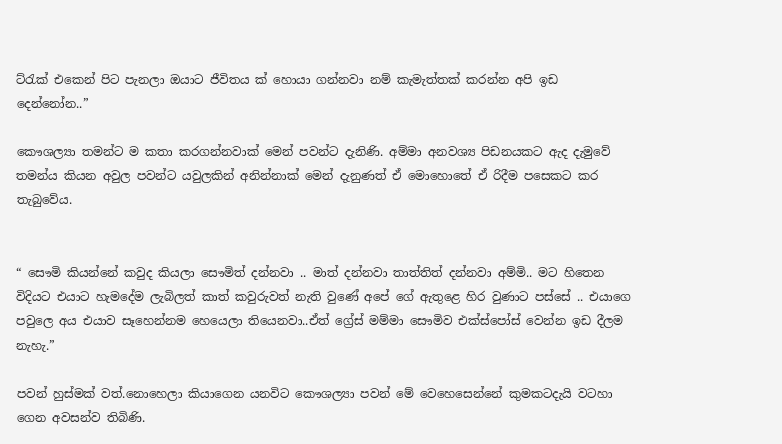ට්රැක් එකෙන් පිට පැනලා ඔයාට ජීවිතය ක් හොයා ගන්නවා නම් කැමැත්තක් කරන්න අපි ඉඩ දෙන්නෝන..”

කෞශල්‍යා තමන්ට ම කතා කරගන්නවාක් මෙන් පවන්ට දැනිණි. අම්මා අනවශ්‍ය පිඩනයකට ඇද දැමුවේ තමන්ය කියන අවුල පවන්ට යවුලකින් අනින්නාක් මෙන් දැනුණත් ඒ මොහොතේ ඒ රිදීම පසෙකට කර තැබුවේය.


“ සෞමි කියන්නේ කවුද කියලා සෞමිත් දන්නවා .. මාත් දන්නවා තාත්තිත් දන්නවා අම්මි.. මට හිතෙන විදියට එයාට හැමදේම ලැබිලත් කාත් කවුරුවත් නැති වුණේ අපේ ගේ ඇතුළෙ හිර වුණාට පස්සේ .. එයාගෙ පවුලෙ අය එයාව සෑහෙන්නම හෙයෙලා තියෙනවා..ඒත් ග්‍රේස් මම්මා සෞමිව එක්ස්පෝස් වෙන්න ඉඩ දීලම නැහැ.”

පවන් හුස්මක් වත්.නොහෙලා කියාගෙන යනවිට කෞශල්‍යා පවන් මේ වෙහෙසෙන්නේ කුමකටදැයි වටහා ගෙන අවසන්ව තිබිණි.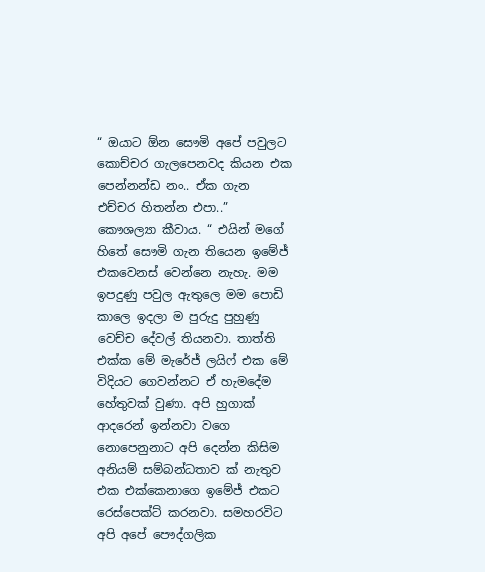“ ඔයාට ඕන සෞමි අපේ පවුලට කොච්චර ගැලපෙනවද කියන එක පෙන්නන්ඩ නං.. ඒක ගැන එච්චර හිතන්න එපා..” කෞශල්‍යා කීවාය. “ එයින් මගේ හිතේ සෞමි ගැන තියෙන ඉමේජ් එකවෙනස් වෙන්නෙ නැහැ. මම ඉපදුණු පවුල ඇතුලෙ මම පොඩි කාලෙ ඉදලා ම පුරුදු පුහුණු වෙච්ච දේවල් තියනවා. තාත්ති එක්ක මේ මැරේජ් ලයිෆ් එක මේ විදියට ගෙවන්නට ඒ හැමදේම හේතුවක් වුණා. අපි හුගාක් ආදරෙන් ඉන්නවා වගෙ නොපෙනුනාට අපි දෙන්න කිසිම අනියම් සම්බන්ධතාව ක් නැතුව එක එක්කෙනාගෙ ඉමේජ් එකට රෙස්පෙක්ට් කරනවා. සමහරවිට අපි අපේ පෞද්ගලික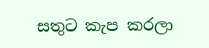සතුට කැප කරලා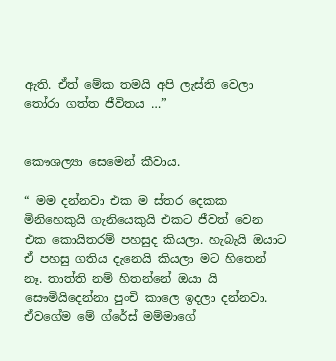ඇති. ඒත් මේක තමයි අපි ලැස්ති වෙලා තෝරා ගත්ත ජීවිතය …”


කෞශල්‍යා සෙමෙන් කීවාය.

“ මම දන්නවා එක ම ස්තර දෙකක මිනිහෙකුයි ගැනියෙකුයි එකට ජීවත් වෙන එක කොයිතරම් පහසුද කියලා. හැබැයි ඔයාට ඒ පහසු ගතිය දැනෙයි කියලා මට හිතෙන් නෑ. තාත්ති නම් හිතන්නේ ඔයා යි සෞමියිදෙන්නා පුංචි කාලෙ ඉදලා දන්නවා. ඒවගේම මේ ග්රේස් මම්මාගේ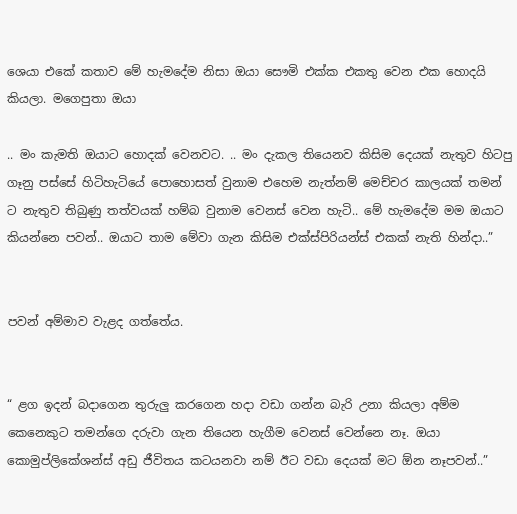ශෙයා එකේ කතාව මේ හැමදේම නිසා ඔයා සෞමි එක්ක එකතු වෙන එක හොදයි කියලා. මගෙපුතා ඔයා

.. මං කැමති ඔයාට හොදක් වෙනවට. .. මං දැකල තියෙනව කිසිම දෙයක් නැතුව හිටපු ගෑනු පස්සේ හිටිහැටියේ පොහොසත් වුනාම එහෙම නැත්නම් මෙච්චර කාලයක් තමන් ට නැතුව තිබුණු තත්වයක් හම්බ වුනාම වෙනස් වෙන හැටි.. මේ හැමදේම මම ඔයාට කියන්නෙ පවන්.. ඔයාට තාම මේවා ගැන කිසිම එක්ස්පිරියන්ස් එකක් නැති හින්දා..”


පවන් අම්මාව වැළද ගත්තේය.


“ ළග ඉදන් බදාගෙන තුරුලු කරගෙන හදා වඩා ගන්න බැරි උනා කියලා අම්ම කෙනෙකුට තමන්ගෙ දරුවා ගැන තියෙන හැගීම වෙනස් වෙන්නෙ නෑ. ඔයා කොමුප්ලිකේශන්ස් අඩු ජීවිතය කටයනවා නම් ඊට වඩා දෙයක් මට ඕන නෑපවන්..”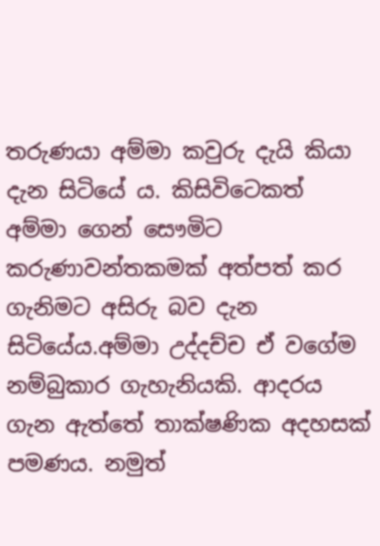තරුණයා අම්මා කවුරු දැයි කියා දැන සිටියේ ය. කිසිවිටෙකත් අම්මා ගෙන් සෞමිට කරුණාවන්තකමක් අත්පත් කර ගැනිමට අසිරු බව දැන සිටියේය.අම්මා උද්දච්ච ඒ වගේම නම්බුකාර ගැහැනියකි. ආදරය ගැන ඇත්තේ තාක්ෂණික අදහසක් පමණය. නමුත්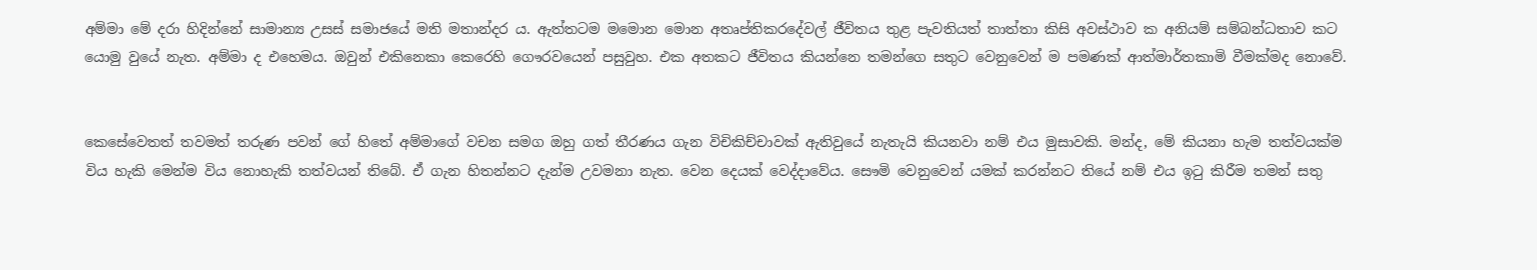අම්මා මේ දරා හිදින්නේ සාමාන්‍ය උසස් සමාජයේ මති මතාන්දර ය. ඇත්තටම මමොන මොන අතෘප්තිකරදේවල් ජීවිතය තුළ පැවතියත් තාත්තා කිසි අවස්ථාව ක අනියම් සම්බන්ධතාව කට යොමු වුයේ නැත. අම්මා ද එහෙමය. ඔවුන් එකිනෙකා කෙරෙහි ගෞරවයෙන් පසුවුහ. එක අතකට ජීවිතය කියන්නෙ තමන්ගෙ සතුට වෙනුවෙන් ම පමණක් ආත්මාර්තකාමි වීමක්මද නොවේ.


කෙසේවෙතත් තවමත් තරුණ පවන් ගේ හිතේ අම්මාගේ වචන සමග ඔහු ගත් තීරණය ගැන විචිකිච්චාවක් ඇතිවුයේ නැතැයි කියනවා නම් එය මුසාවකි. මන්ද‍, මේ කියනා හැම තත්වයක්ම විය හැකි මෙන්ම විය නොහැකි තත්වයන් තිබේ. ඒ ගැන හිතන්නට දැන්ම උවමනා නැත. වෙන දෙයක් වෙද්දාවේය. සෞමි වෙනුවෙන් යමක් කරන්නට තියේ නම් එය ඉටු කිරීම තමන් සතු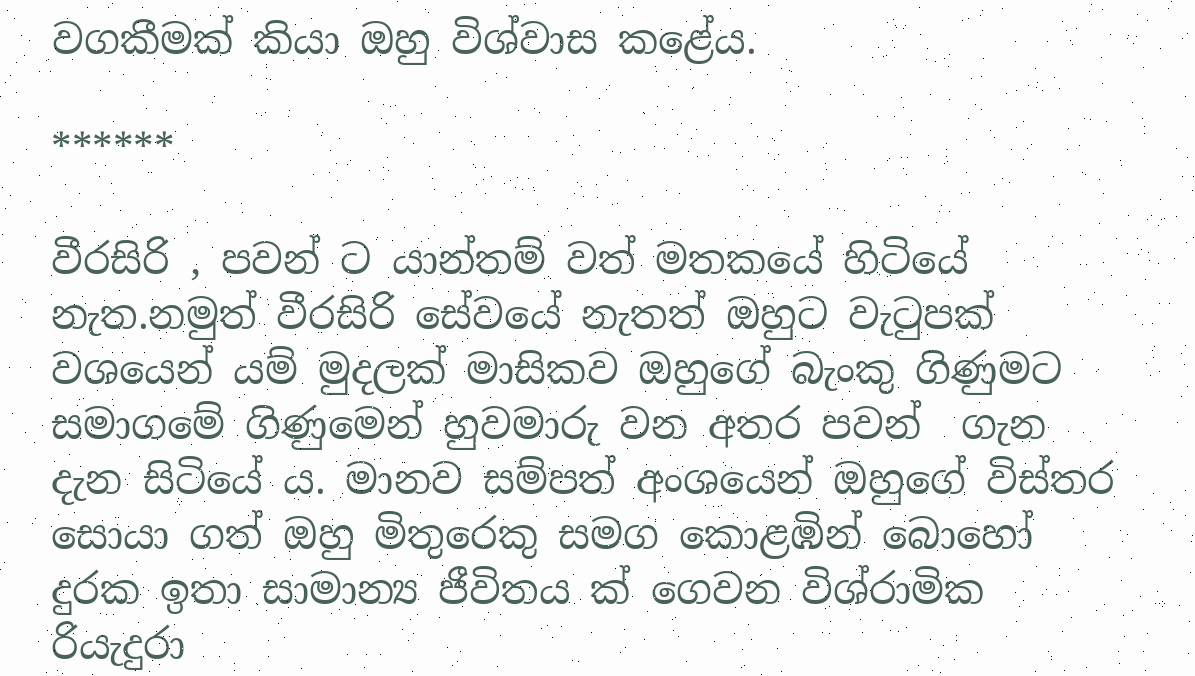වගකීමක් කියා ඔහු විශ්වාස කළේය.

******

වීරසිරි ‍, පවන් ට යාන්තම් වත් මතකයේ හිටියේ නැත.නමුත් වීරසිරි සේවයේ නැතත් ඔහුට වැටුපක් වශයෙන් යම් මුදලක් මාසිකව ඔහුගේ බැංකු ගිණුමට සමාගමේ ගිණුමෙන් හුවමාරු වන අතර පවන්  ගැන දැන සිටියේ ය. මානව සම්පත් අංශයෙන් ඔහුගේ විස්තර සොයා ගත් ඔහු මිතුරෙකු සමග කොළඹින් බොහෝ දුරක ඉතා සාමාන්‍ය ජීවිතය ක් ගෙවන විශ්රාමික රියැදුරා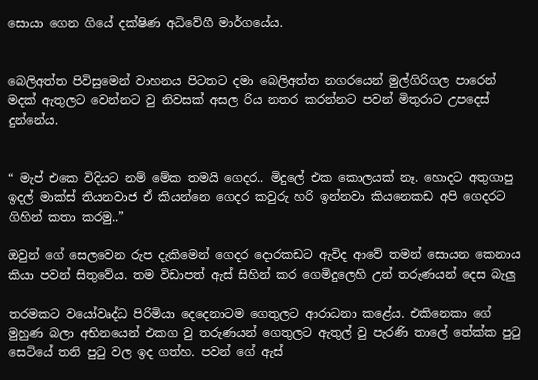සොයා ගෙන ගියේ දක්ෂිණ අධිවේගී මාර්ගයේය.


බෙලිඅත්ත පිවිසුමෙන් වාහනය පිටතට දමා බෙලිඅත්ත නගරයෙන් මුල්ගිරිගල පාරෙන් මදක් ඇතුලට වෙන්නට වු නිවසක් අසල රිය නතර කරන්නට පවන් මිතුරාට උපදෙස් දුන්නේය.


“ මැප් එකෙ විදියට නම් මේක තමයි ගෙදර.. මිදුලේ එක කොලයක් නෑ. හොදට අතුගාපු ඉදල් මාක්ස් තියනවාජ ඒ කියන්නෙ ගෙදර කවුරු හරි ඉන්නවා කියනෙකඩ අපි ගෙදරට ගිහින් කතා කරමු..”

ඔවුන් ගේ සෙලවෙන රුප දැකිමෙන් ගෙදර දොරකඩට ඇවිද ආවේ තමන් සොයන කෙනාය කියා පවන් සිතුවේය. තම විඩාපත් ඇස් සිහින් කර ගෙමිදුලෙහි උන් තරුණයන් දෙස බැලු

තරමකට වයෝවෘද්ධ පිරිමියා දෙදෙනාටම ගෙතුලට ආරාධනා කළේය. එකිනෙකා ගේ මුහුණ බලා අභිනයෙන් එකග වු තරුණයන් ගෙතුලට ඇතුල් වු පැරණි තාලේ තේක්ක පුටු සෙටියේ තනි පුටු වල ඉද ගත්හ. පවන් ගේ ඇස්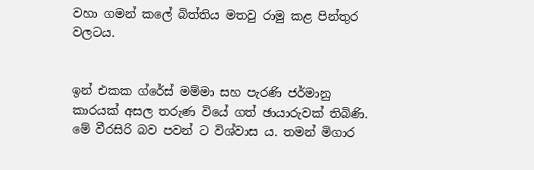වහා ගමන් කලේ බිත්තිය මතවු රාමු කළ පින්තුර වලටය.


ඉන් එකක ග්රේස් මම්මා සහ පැරණි ජර්මානු කාරයක් අසල තරුණ වියේ ගත් ඡායාරුවක් තිබිණි. මේ වීරසිරි බව පවන් ට විශ්වාස ය. තමන් මිගාර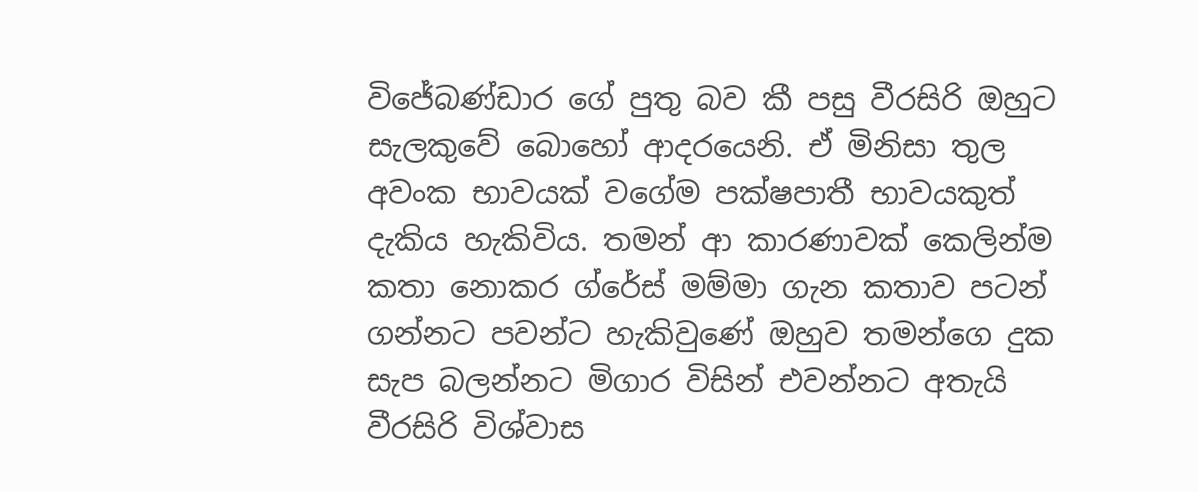විජේබණ්ඩාර ගේ පුතු බව කී පසු වීරසිරි ඔහුට සැලකුවේ බොහෝ ආදරයෙනි. ඒ මිනිසා තුල අවංක භාවයක් වගේම පක්ෂපාතී භාවයකුත් දැකිය හැකිවිය. තමන් ආ කාරණාවක් කෙලින්ම කතා නොකර ග්රේස් මම්මා ගැන කතාව පටන් ගන්නට පවන්ට හැකිවුණේ ඔහුව තමන්ගෙ දුක සැප බලන්නට මිගාර විසින් එවන්නට අතැයි වීරසිරි විශ්වාස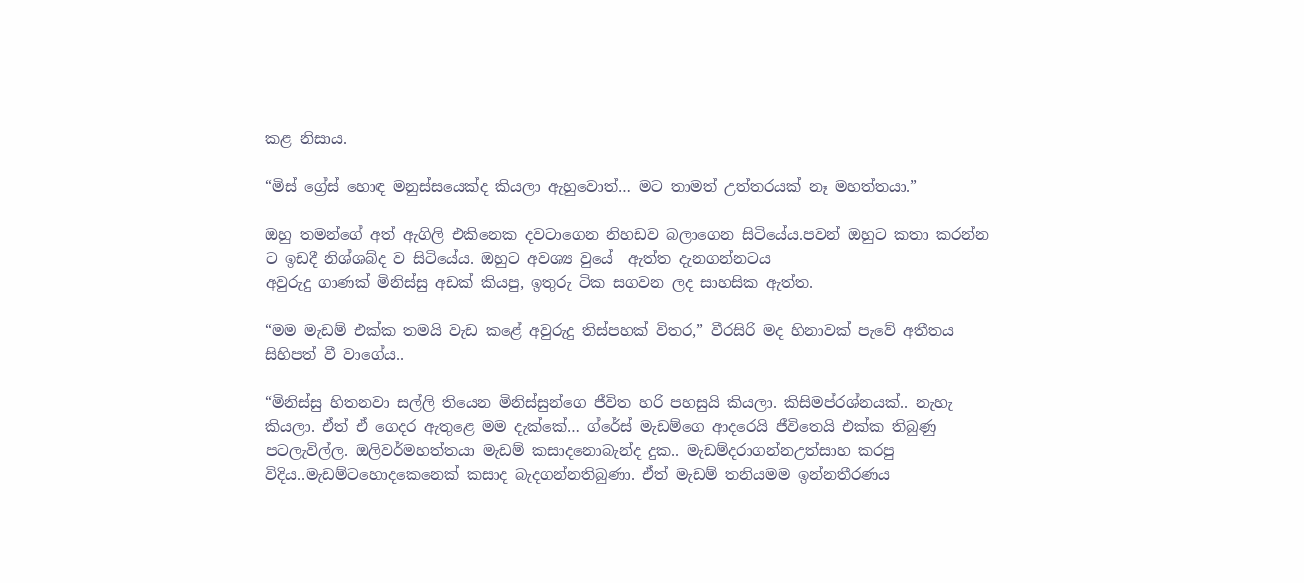කළ නිසාය.

“මිස් ග්‍රේස් හොඳ මනුස්සයෙක්ද කියලා ඇහුවොත්… මට තාමත් උත්තරයක් නෑ මහත්තයා.”

ඔහු තමන්ගේ අත් ඇගිලි එකිනෙක දවටාගෙන නිහඩව බලාගෙන සිටියේය.පවන් ඔහුට කතා කරන්න ට ඉඩදී නිශ්ශබ්ද ව සිටියේය. ඔහුට අවශ්‍ය වුයේ  ඇත්ත දැනගන්නටය
අවුරුදු ගාණක් මිනිස්සු අඩක් කියපු, ඉතුරු ටික සගවන ලද සාහසික ඇත්ත.

“මම මැඩම් එක්ක තමයි වැඩ කළේ අවුරුදු තිස්පහක් විතර,” වීරසිරි මද හිනාවක් පැවේ අතීතය සිහිපත් වී වාගේය..

“මිනිස්සු හිතනවා සල්ලි තියෙන මිනිස්සුන්ගෙ ජීවිත හරි පහසුයි කියලා. කිසිමප්රශ්නයක්.. නැහැ කියලා. ඒත් ඒ ගෙදර ඇතුළෙ මම දැක්කේ… ග්රේස් මැඩම්ගෙ ආදරෙයි ජීවිතෙයි එක්ක තිබුණු පටලැවිල්ල. ඔලිවර්මහත්තයා මැඩම් කසාදනොබැන්ද දුක.. මැඩම්දරාගන්නඋත්සාහ කරපු විදිය..මැඩම්ටහොදකෙනෙක් කසාද බැදගන්නතිබුණා. ඒත් මැඩම් තනියමම ඉන්නතීරණය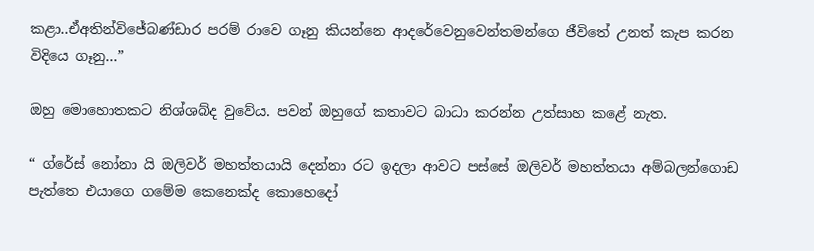කළා..ඒඅතින්විජේබණ්ඩාර පරම් රාවෙ ගෑනු කියන්නෙ ආදරේවෙනුවෙන්තමන්ගෙ ජීවිතේ උනත් කැප කරන විදියෙ ගෑනු…”

ඔහු මොහොතකට නිශ්ශබ්ද වුවේය. පවන් ඔහුගේ කතාවට බාධා කරන්න උත්සාහ කළේ නැත.

“ ග්රේස් නෝනා යි ඔලිවර් මහත්තයායි දෙන්නා රට ඉදලා ආවට පස්සේ ඔලිවර් මහත්තයා අම්බලන්ගොඩ පැත්තෙ එයාගෙ ගමේම කෙනෙක්ද කොහෙදෝ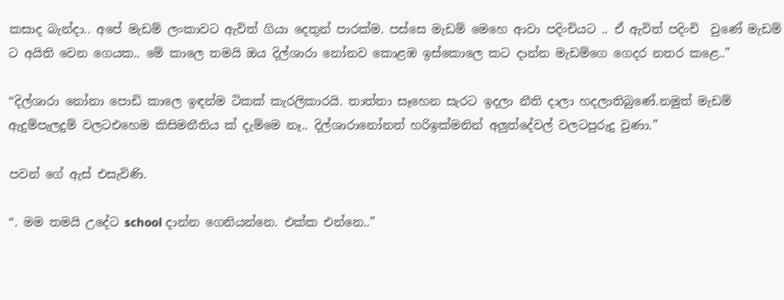කසාද බැන්දා.. අපේ මැඩම් ලංකාවට ඇවිත් ගියා දෙතුන් පාරක්ම. පස්සෙ මැඩම් මෙහෙ ආවා පදිංචියට .. ඒ ඇවිත් පදිංචි  වුණේ මැඩම් ට අයිති වෙන ගෙයක.. මේ කාලෙ තමයි ඔය දිල්ශාරා නෝනව කොළඹ ඉස්කොලෙ කට දාන්න මැඩම්ගෙ ගෙදර නතර කළෙ..”

“දිල්ශාරා නෝනා පොඩි කාලෙ ඉඳන්ම ටිකක් කැරලිකාරයි. තාත්තා සෑහෙන සැරට ඉදලා නීති දාලා හදලාතිබුණේ.නමුත් මැඩම් ඇදුම්පැලදුම් වලටඑහෙම කිසිමනීතිය ක් දැම්මෙ නෑ.. දිල්ශාරානෝනත් හරිඉක්මනින් අලුත්දේවල් වලටපුරුදු වුණා.”

පවන් ගේ ඇස් එසැවිණි.

“. මම තමයි උදේට school දාන්න ගෙනියන්නෙ. එක්ක එන්නෙ..”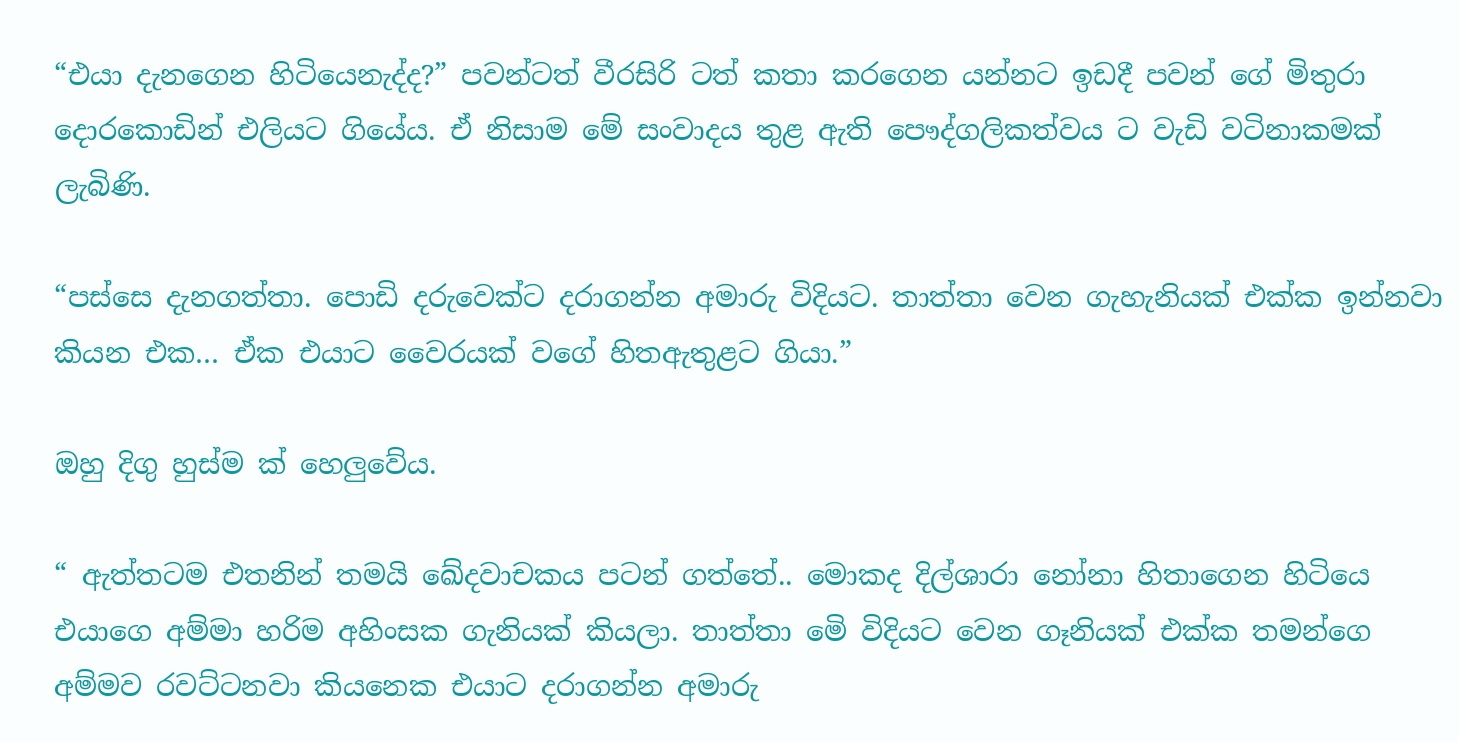“එයා දැනගෙන හිටියෙනැද්ද?” පවන්ටත් වීරසිරි ටත් කතා කරගෙන යන්නට ඉඩදී පවන් ගේ මිතුරා දොරකොඩින් එලියට ගියේය. ඒ නිසාම මේ සංවාදය තුළ ඇති පෞද්ගලිකත්වය ට වැඩි වටිනාකමක් ලැබිණි.

“පස්සෙ දැනගත්තා. පොඩි දරුවෙක්ට දරාගන්න අමාරු විදියට. තාත්තා වෙන ගැහැනියක් එක්ක ඉන්නවා කියන එක… ඒක එයාට වෛරයක් වගේ හිතඇතුළට ගියා.”

ඔහු දිගු හුස්ම ක් හෙලුවේය.

“ ඇත්තටම එතනින් තමයි ඛේදවාචකය පටන් ගත්තේ.. මොකද දිල්ශාරා නෝනා හිතාගෙන හිටියෙ එයාගෙ අම්මා හරිම අහිංසක ගැනියක් කියලා. තාත්තා මෙි විදියට වෙන ගෑනියක් එක්ක තමන්ගෙ අම්මව රවට්ටනවා කියනෙක එයාට දරාගන්න අමාරු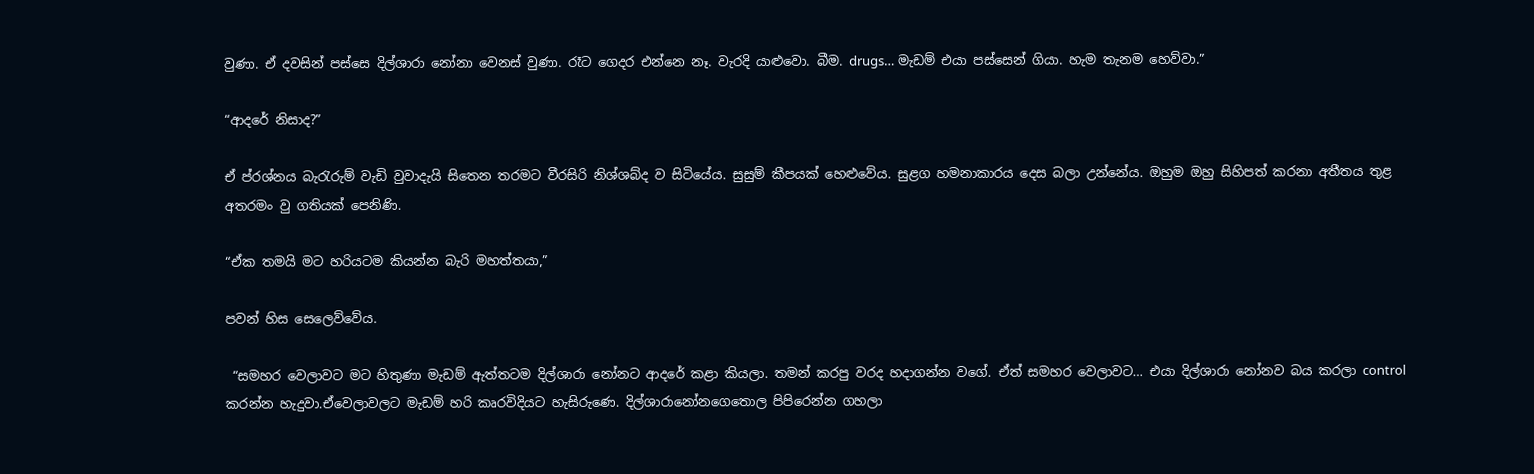වුණා. ඒ දවසින් පස්සෙ දිල්ශාරා නෝනා වෙනස් වුණා. රෑට ගෙදර එන්නෙ නෑ. වැරදි යාළුවො. බීම. drugs… මැඩම් එයා පස්සෙන් ගියා. හැම තැනම හෙව්වා.”

“ආදරේ නිසාද?”

ඒ ප්රශ්නය බැරැරුම් වැඩි වුවාදැයි සිතෙන තරමට වීරසිරි නිශ්ශබ්ද ව සිටියේය. සුසුම් කීපයක් හෙළුවේය. සුළග හමනාකාරය දෙස බලා උන්නේය. ඔහුම ඔහු සිහිපත් කරනා අතීතය තුළ අතරමං වු ගතියක් පෙනිණි.

“ඒක තමයි මට හරියටම කියන්න බැරි මහත්තයා,”

පවන් හිස සෙලෙව්වේය.

 “සමහර වෙලාවට මට හිතුණා මැඩම් ඇත්තටම දිල්ශාරා නෝනට ආදරේ කළා කියලා. තමන් කරපු වරද හදාගන්න වගේ. ඒත් සමහර වෙලාවට… එයා දිල්ශාරා නෝනව බය කරලා control කරන්න හැදුවා.ඒවෙලාවලට මැඩම් හරි කෘරවිදියට හැසිරුණෙ. දිල්ශාරානෝනගෙතොල පිපිරෙන්න ගහලා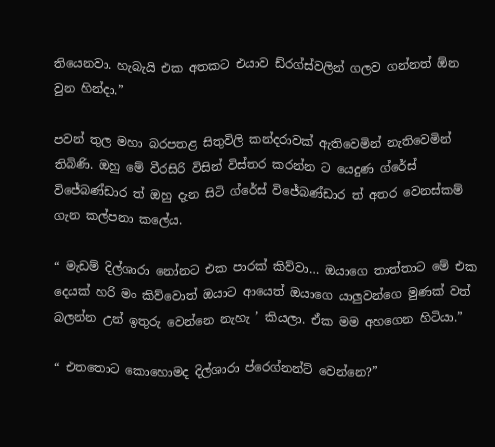තියෙනවා. හැබැයි එක අතකට එයාව ඩ්රග්ස්වලින් ගලව ගන්නත් ඕන වුන හින්දා.”

පවන් තුල මහා බරපතළ සිතුවිලි කන්දරාවක් ඇතිවෙමින් නැතිවෙමින් තිබිණි. ඔහු මේ වීරසිරි විසින් විස්තර කරන්න ට යෙදුණ ග්රේස් විජේබණ්ඩාර ත් ඔහු දැන සිටි ග්රේස් විජේබණ්ඩාර ත් අතර වෙනස්කම් ගැන කල්පනා කලේය.

“ මැඩම් දිල්ශාරා නෝනට එක පාරක් කිව්වා… ඔයාගෙ තාත්තාට මේ එක දෙයක් හරි මං කිව්වොත් ඔයාට ආයෙත් ඔයාගෙ යාලුවන්ගෙ මුණක් වත් බලන්න උන් ඉතුරු වෙන්නෙ නැහැ ’ කියලා. ඒක මම අහගෙන හිටියා.”

“ එතතොට කොහොමද දිල්ශාරා ප්රෙග්නන්ට් වෙන්නෙ?”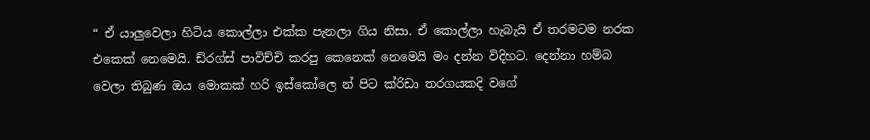“ ඒ යාලුවෙලා හිටිය කොල්ලා එක්ක පැනලා ගිය නිසා. ඒ කොල්ලා හැබැයි ඒ තරමටම නරක එකෙක් නෙමෙයි. ඩ්රග්ස් පාවිච්චි කරපු කෙනෙක් නෙමෙයි මං දන්න විදිහට. දෙන්නා හම්බ වෙලා තිබුණ ඔය මොකක් හරි ඉස්කෝලෙ න් පිට ක්රිඩා තරගයකදි වගේ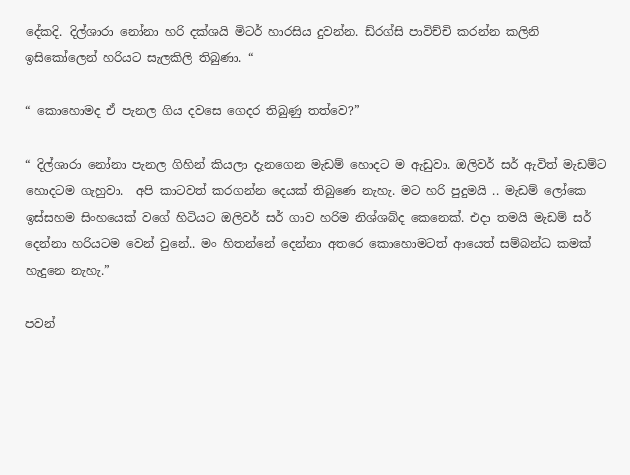දේකදි. දිල්ශාරා නෝනා හරි දක්ශයි මිටර් හාරසිය දුවන්න. ඩ්රග්සි පාවිච්චි කරන්න කලිනි ඉසිකෝලෙන් හරියට සැලකිලි තිබුණා. “

“ කොහොමද ඒ පැනල ගිය දවසෙ ගෙදර තිබුණු තත්වෙ?”

“ දිල්ශාරා නෝනා පැනල ගිහින් කියලා දැනගෙන මැඩම් හොදට ම ඇඩුවා. ඔලිවර් සර් ඇවිත් මැඩම්ට හොදටම ගැහුවා.  අපි කාටවත් කරගන්න දෙයක් තිබුණෙ නැහැ. මට හරි පුදුමයි .. මැඩම් ලෝකෙ ඉස්සහම සිංහයෙක් වගේ හිටියට ඔලිවර් සර් ගාව හරිම නිශ්ශබ්ද කෙනෙක්. එදා තමයි මැඩම් සර් දෙන්නා හරියටම වෙන් වුනේ.. මං හිතන්නේ දෙන්නා අතරෙ කොහොමටත් ආයෙත් සම්බන්ධ කමක් හැදුනෙ නැහැ.”

පවන්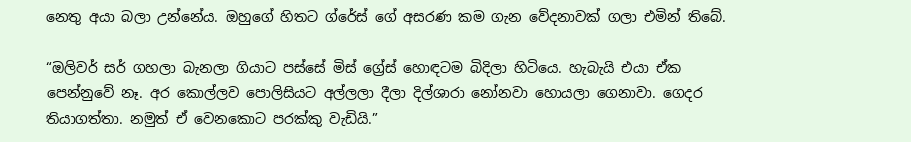නෙතු අයා බලා උන්නේය. ඔහුගේ හිතට ග්රේස් ගේ අසරණ කම ගැන වේදනාවක් ගලා එමින් තිබේ.

“ඔලිවර් සර් ගහලා බැනලා ගියාට පස්සේ මිස් ග්‍රේස් හොඳටම බිදිලා හිටියෙ. හැබැයි එයා ඒක පෙන්නුවේ නෑ. අර කොල්ලව පොලිසියට අල්ලලා දීලා දිල්ශාරා නෝනවා හොයලා ගෙනාවා. ගෙදර තියාගත්තා. නමුත් ඒ වෙනකොට පරක්කු වැඩියි.”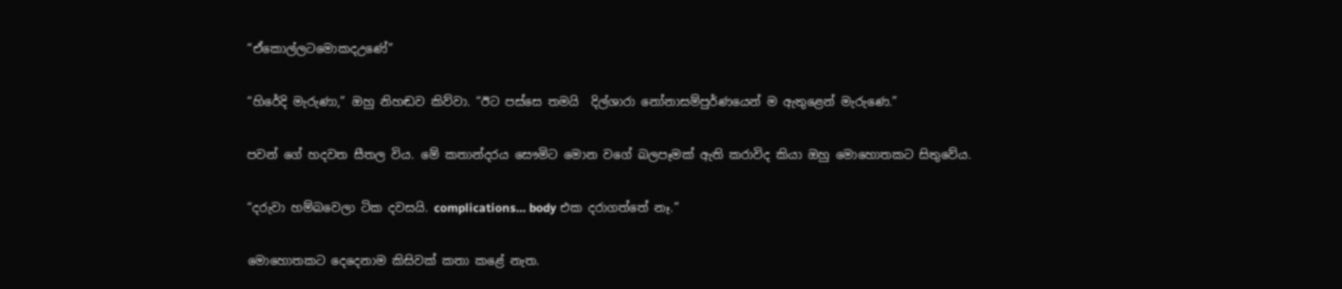“ඒකොල්ලටමොකදඋණේ”

“හිරේදි මැරුණා,” ඔහු නිහඬව කිව්වා. “ඊට පස්සෙ තමයි  දිල්ශාරා නෝනාසම්පුර්ණයෙන් ම ඇතුළෙන් මැරුණෙ.”

පවන් ගේ හදවත සීතල විය. මේ කතාන්දරය සෞමිට මොන වගේ බලපෑමක් ඇති කරාවිද කියා ඔහු මොහොතකට සිතුවේය.

“දරුවා හම්බවෙලා ටික දවසයි. complications… body එක දරාගත්තේ නෑ.”

මොහොතකට දෙදෙනාම කිසිවක් කතා කළේ නැත.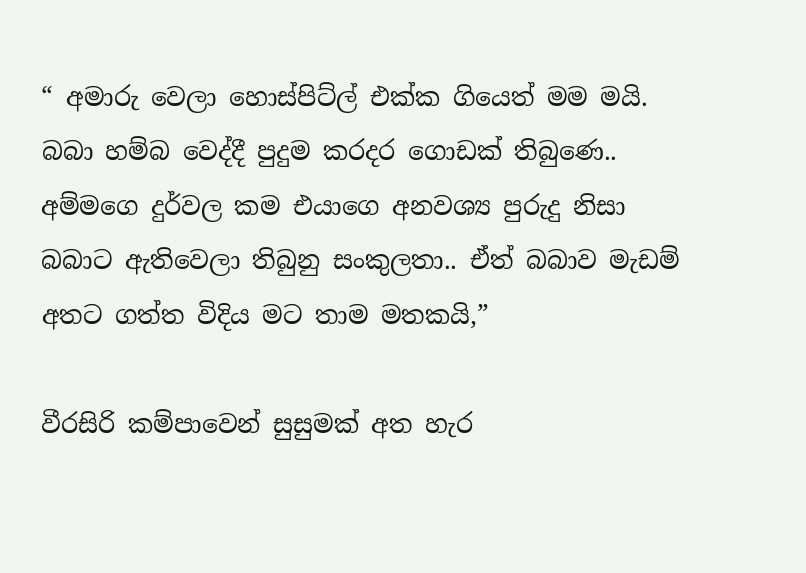“ අමාරු වෙලා හොස්පිට්ල් එක්ක ගියෙත් මම මයි. බබා හම්බ වෙද්දී පුදුම කරදර ගොඩක් තිබුණෙ.. අම්මගෙ දුර්වල කම එයාගෙ අනවශ්‍ය පුරුදු නිසා බබාට ඇතිවෙලා තිබුනු සංකුලතා.. ඒත් බබාව මැඩම් අතට ගත්ත විදිය මට තාම මතකයි,”

වීරසිරි කම්පාවෙන් සුසුමක් අත හැර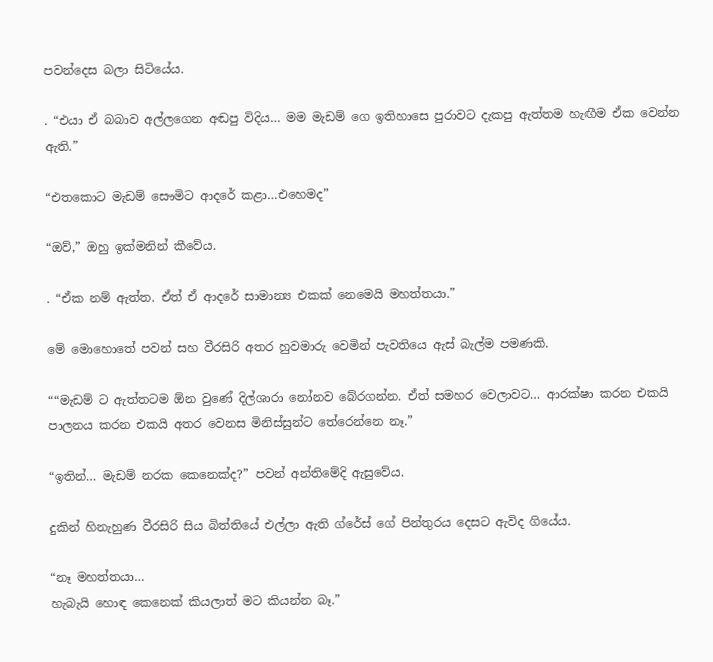පවන්දෙස බලා සිටියේය.

. “එයා ඒ බබාව අල්ලගෙන අඬපු විදිය… මම මැඩම් ගෙ ඉතිහාසෙ පුරාවට දැකපු ඇත්තම හැඟීම ඒක වෙන්න ඇති.”

“එතකොට මැඩම් සෞමිට ආදරේ කළා…එහෙමද”

“ඔව්,” ඔහු ඉක්මනින් කීවේය.

. “ඒක නම් ඇත්ත. ඒත් ඒ ආදරේ සාමාන්‍ය එකක් නෙමෙයි මහත්තයා.”

මේ මොහොතේ පවන් සහ වීරසිරි අතර හුවමාරු වෙමින් පැවතියෙ ඇස් බැල්ම පමණකි.

““මැඩම් ට ඇත්තටම ඕන වුණේ දිල්ශාරා නෝනව බේරගන්න. ඒත් සමහර වෙලාවට… ආරක්ෂා කරන එකයි පාලනය කරන එකයි අතර වෙනස මිනිස්සුන්ට තේරෙන්නෙ නෑ.”

“ඉතින්… මැඩම් නරක කෙනෙක්ද?” පවන් අන්තිමේදි ඇසුවේය.

දුකින් හිනැහුණ වීරසිරි සිය බිත්තියේ එල්ලා ඇති ග්රේස් ගේ පින්තුරය දෙසට ඇවිද ගියේය.

“නෑ මහත්තයා…
හැබැයි හොඳ කෙනෙක් කියලාත් මට කියන්න බෑ.”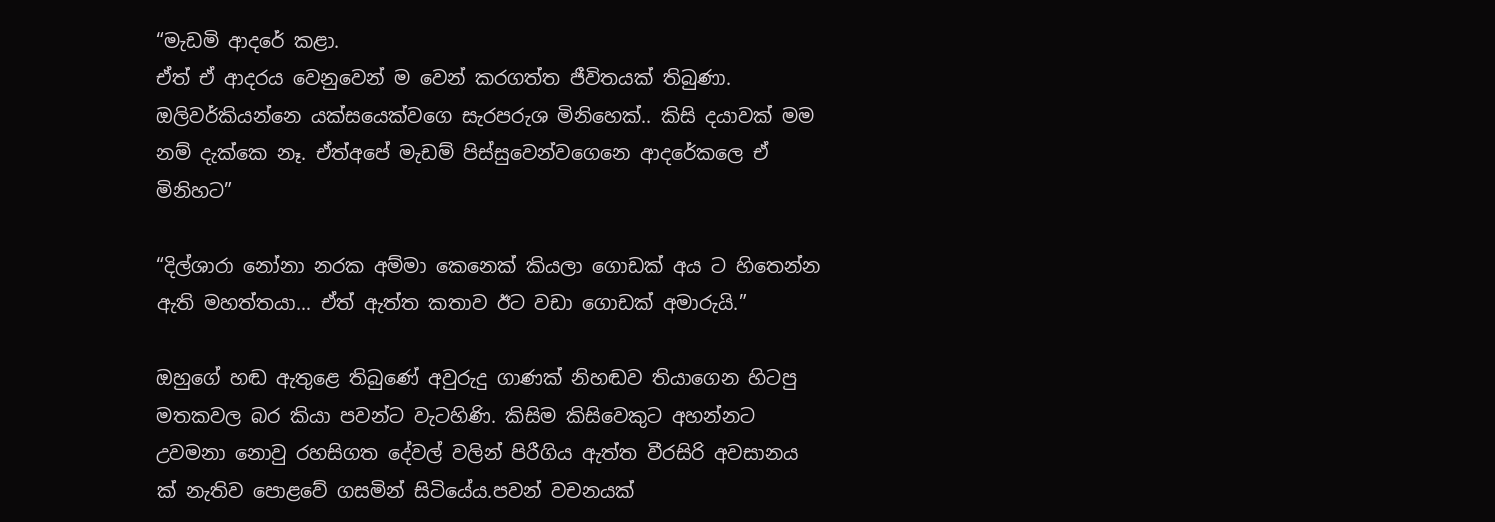“මැඩමි ආදරේ කළා.
ඒත් ඒ ආදරය වෙනුවෙන් ම වෙන් කරගත්ත ජීවිතයක් තිබුණා. ඔලිවර්කියන්නෙ යක්සයෙක්වගෙ සැරපරුශ මිනිහෙක්.. කිසි දයාවක් මම නම් දැක්කෙ නෑ. ඒත්අපේ මැඩම් පිස්සුවෙන්වගෙනෙ ආදරේකලෙ ඒ මිනිහට”

“දිල්ශාරා නෝනා නරක අම්මා කෙනෙක් කියලා ගොඩක් අය ට හිතෙන්න ඇති මහත්තයා… ඒත් ඇත්ත කතාව ඊට වඩා ගොඩක් අමාරුයි.”

ඔහුගේ හඬ ඇතුළෙ තිබුණේ අවුරුදු ගාණක් නිහඬව තියාගෙන හිටපු මතකවල බර කියා පවන්ට වැටහිණි. කිසිම කිසිවෙකුට අහන්නට උවමනා නොවු රහසිගත දේවල් වලින් පිරීගිය ඇත්ත වීරසිරි අවසානය ක් නැතිව පොළවේ ගසමින් සිටියේය.පවන් වචනයක්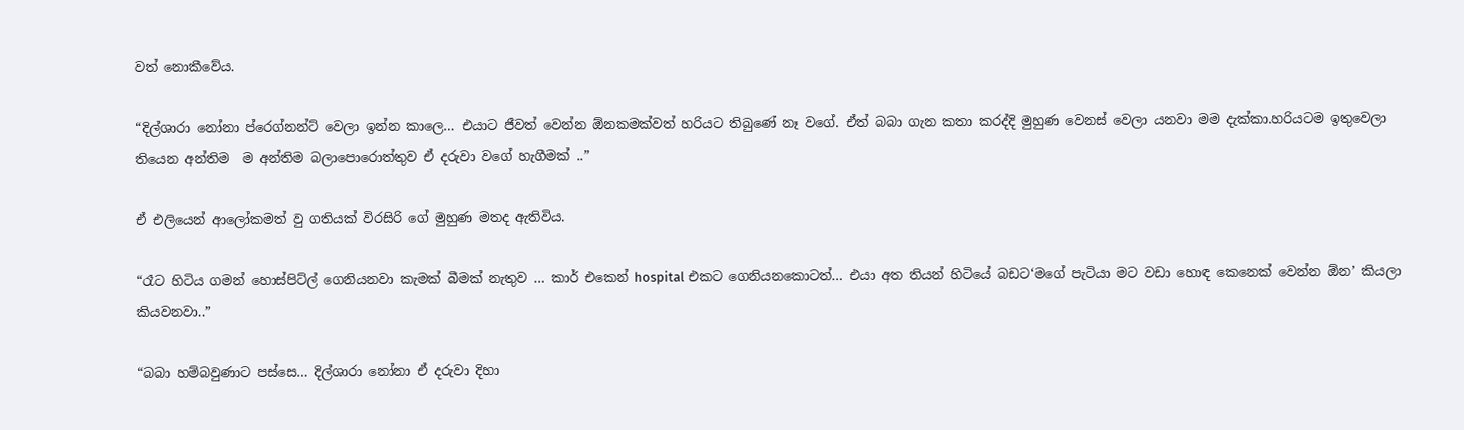වත් නොකීවේය.

“දිල්ශාරා නෝනා ප්රෙග්නන්ට් වෙලා ඉන්න කාලෙ… එයාට ජීවත් වෙන්න ඕනකමක්වත් හරියට තිබුණේ නෑ වගේ. ඒත් බබා ගැන කතා කරද්දි මුහුණ වෙනස් වෙලා යනවා මම දැක්කා.හරියටම ඉතුවෙලා තියෙන අන්තිම  ම අන්තිම බලාපොරොත්තුව ඒ දරුවා වගේ හැගීමක් ..”

ඒ එලියෙන් ආලෝකමත් වු ගතියක් විරසිරි ගේ මුහුණ මතද ඇතිවිය.

“රෑට හිටිය ගමන් හොස්පිට්ල් ගෙනියනවා කැමක් බීමක් නැතුව … කාර් එකෙන් hospital එකට ගෙනියනකොටත්… එයා අත තියන් හිටියේ බඩට‘මගේ පැටියා මට වඩා හොඳ කෙනෙක් වෙන්න ඕන’ කියලා කියවනවා..”

“බබා හම්බවුණාට පස්සෙ… දිල්ශාරා නෝනා ඒ දරුවා දිහා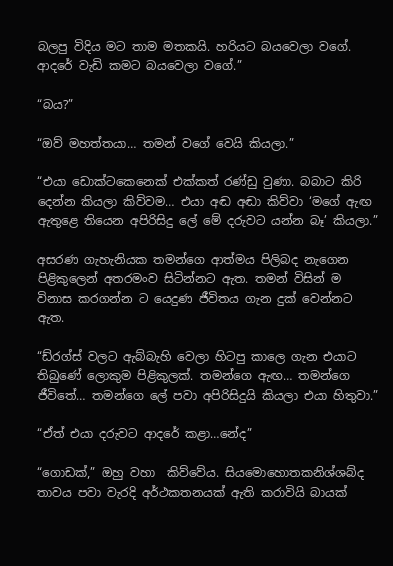බලපු විදිය මට තාම මතකයි. හරියට බයවෙලා වගේ. ආදරේ වැඩි කමට බයවෙලා වගේ.”

“බය?”

“ඔව් මහත්තයා… තමන් වගේ වෙයි කියලා.”

“එයා ඩොක්ටකෙනෙක් එක්කත් රණ්ඩු වුණා. බබාට කිරි දෙන්න කියලා කිව්වම… එයා අඬ අඬා කිව්වා ‘මගේ ඇඟ ඇතුළෙ තියෙන අපිරිසිදු ලේ මේ දරුවට යන්න බෑ’ කියලා.”

අසරණ ගැහැනියක තමන්ගෙ ආත්මය පිලිබද නැගෙන පිළිකුලෙන් අතරමංව සිටින්නට ඇත. තමන් විසින් ම විනාස කරගන්න ට යෙදුණ ජීවිතය ගැන දුක් වෙන්නට ඇත.

“ඩ්රග්ස් වලට ඇබ්බැහි වෙලා හිටපු කාලෙ ගැන එයාට තිබුණේ ලොකුම පිළිකුලක්. තමන්ගෙ ඇඟ… තමන්ගෙ ජීවිතේ… තමන්ගෙ ලේ පවා අපිරිසිදුයි කියලා එයා හිතුවා.”

“ඒත් එයා දරුවට ආදරේ කළා…නේද”

“ගොඩක්,” ඔහු වහා  කිව්වේය. සියමොහොතකනිශ්ශබ්ද තාවය පවා වැරදි අර්ථකතනයක් ඇති කරාවියි බායක්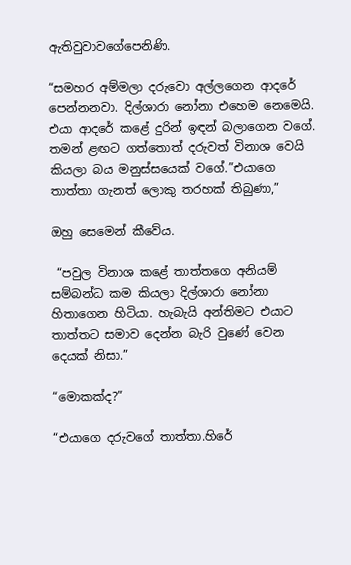ඇතිවුවාවගේපෙනිණි.

“සමහර අම්මලා දරුවො අල්ලගෙන ආදරේ පෙන්නනවා. දිල්ශාරා නෝනා එහෙම නෙමෙයි. එයා ආදරේ කළේ දුරින් ඉඳන් බලාගෙන වගේ. තමන් ළඟට ගත්තොත් දරුවත් විනාශ වෙයි කියලා බය මනුස්සයෙක් වගේ.”එයාගෙ තාත්තා ගැනත් ලොකු තරහක් තිබුණා,”

ඔහු සෙමෙන් කීවේය.

 “පවුල විනාශ කළේ තාත්තගෙ අනියම් සම්බන්ධ කම කියලා දිල්ශාරා නෝනා හිතාගෙන හිටියා. හැබැයි අන්තිමට එයාට තාත්තට සමාව දෙන්න බැරි වුණේ වෙන දෙයක් නිසා.”

“මොකක්ද?”

“එයාගෙ දරුවගේ තාත්තා.හිරේ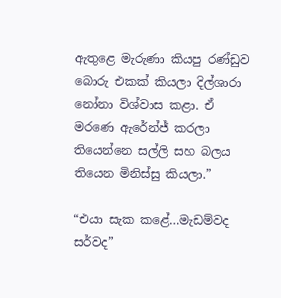ඇතුළෙ මැරුණා කියපු රණ්ඩුව බොරු එකක් කියලා දිල්ශාරා නෝනා විශ්වාස කළා. ඒ මරණෙ ඇරේන්ජ් කරලා තියෙන්නෙ සල්ලි සහ බලය තියෙන මිනිස්සු කියලා.”

“එයා සැක කළේ…මැඩම්වද සර්වද”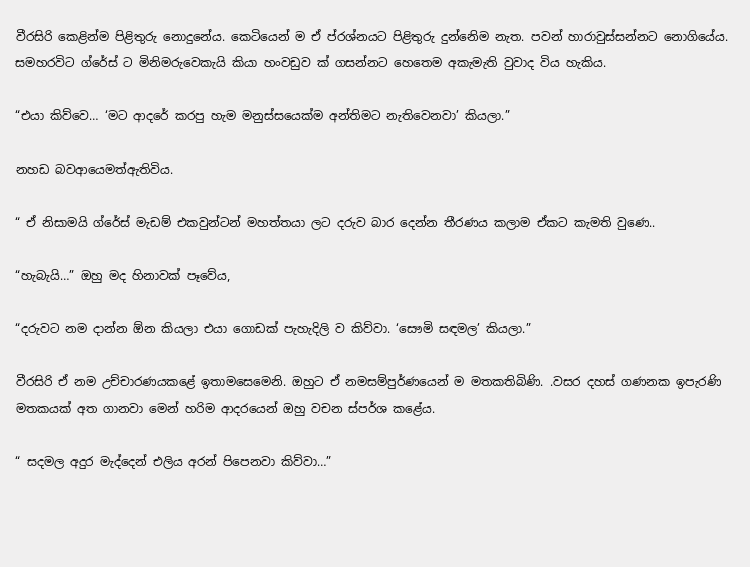වීරසිරි කෙළින්ම පිළිතුරු නොදුනේය. කෙටියෙන් ම ඒ ප්රශ්නයට පිළිතුරු දුන්නෙිම නැත. පවන් හාරාවුස්සන්නට නොගියේය. සමහරවිට ග්රේස් ට මිනිමරුවෙකැයි කියා හංවඩුව ක් ගසන්නට හෙතෙම අකැමැති වුවාද විය හැකිය.

“එයා කිව්වෙ… ‘මට ආදරේ කරපු හැම මනුස්සයෙක්ම අන්තිමට නැතිවෙනවා’ කියලා.”

නහඩ බවආයෙමත්ඇතිවිය.

“ ඒ නිසාමයි ග්රේස් මැඩම් එකවුන්ටන් මහත්තයා ලට දරුව බාර දෙන්න තීරණය කලාම ඒකට කැමති වුණෙ..

“හැබැයි…” ඔහු මද හිනාවක් පෑවේය,

“දරුවට නම දාන්න ඕන කියලා එයා ගොඩක් පැහැදිලි ව කිව්වා. ‘සෞමි සඳමල’ කියලා.”

වීරසිරි ඒ නම උච්චාරණයකළේ ඉතාමසෙමෙනි. ඔහුට ඒ නමසම්පුර්ණයෙන් ම මතකතිබිණි. .වසර දහස් ගණනක ඉපැරණි මතකයක් අත ගානවා මෙන් හරිම ආදරයෙන් ඔහු වචන ස්පර්ශ කළේය.

“ සදමල අදුර මැද්දෙන් එලිය අරන් පිපෙනවා කිව්වා…”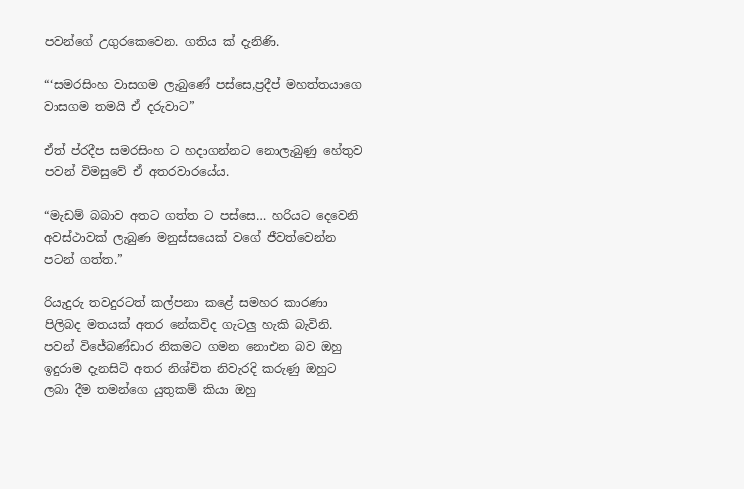පවන්ගේ උගුරකෙවෙන. ගතිය ක් දැනිණි.

“‘සමරසිංහ වාසගම ලැබුණේ පස්සෙ,ප්‍රදීප් මහත්තයාගෙ වාසගම තමයි ඒ දරුවාට”

ඒත් ප්රදීප සමරසිංහ ට හදාගන්නට නොලැබුණු හේතුව පවන් විමසුවේ ඒ අතරවාරයේය.

“මැඩම් බබාව අතට ගත්ත ට පස්සෙ… හරියට දෙවෙනි අවස්ථාවක් ලැබුණ මනුස්සයෙක් වගේ ජීවත්වෙන්න පටන් ගත්ත.”

රියැදුරු තවදුරටත් කල්පනා කළේ සමහර කාරණා පිලිබද මතයක් අතර නේකවිද ගැටලු හැකි බැවිනි. පවන් විජේබණ්ඩාර නිකමට ගමන නොඑන බව ඔහු ඉදුරාම දැනසිටි අතර නිශ්චිත නිවැරදි කරුණු ඔහුට ලබා දීම තමන්ගෙ යුතුකම් කියා ඔහු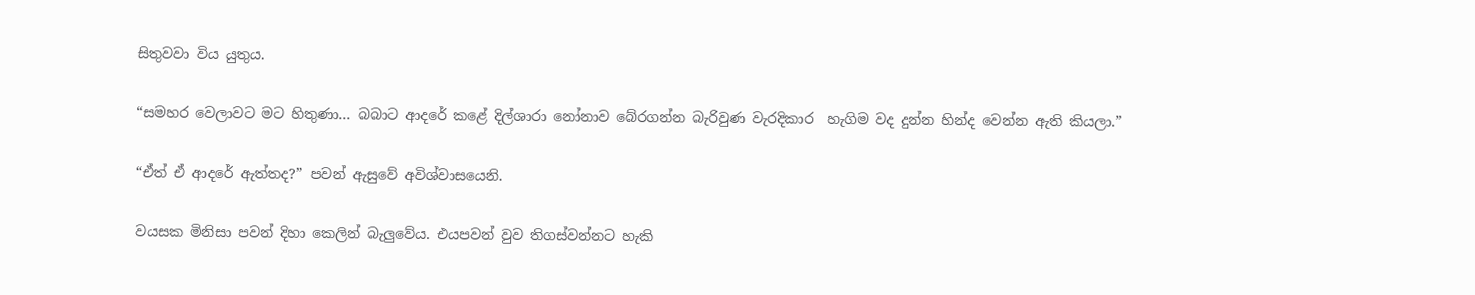සිතුවවා විය යුතුය.

“සමහර වෙලාවට මට හිතුණා… බබාට ආදරේ කළේ දිල්ශාරා නෝනාව බේරගන්න බැරිවුණ වැරදිකාර  හැගිම වද දුන්න හින්ද වෙන්න ඇති කියලා.”

“ඒත් ඒ ආදරේ ඇත්තද?” පවන් ඇසුවේ අවිශ්වාසයෙනි.

වයසක මිනිසා පවන් දිහා කෙලින් බැලුවේය. එයපවන් වුව තිගස්වන්නට හැකි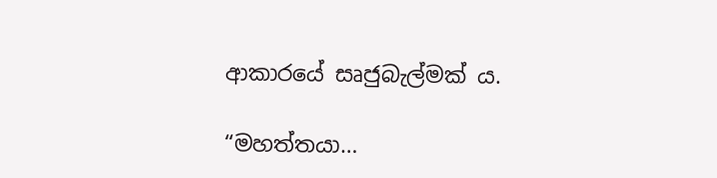ආකාරයේ සෘජුබැල්මක් ය.

“මහත්තයා…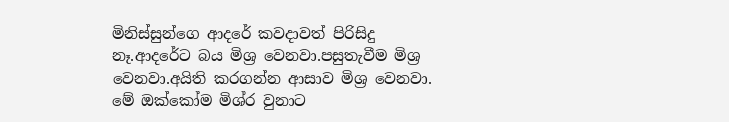මිනිස්සුන්ගෙ ආදරේ කවදාවත් පිරිසිදු නෑ.ආදරේට බය මිශ්‍ර වෙනවා.පසුතැවීම මිශ්‍ර වෙනවා.අයිති කරගන්න ආසාව මිශ්‍ර වෙනවා. මේ ඔක්කෝම මිශ්ර වුනාට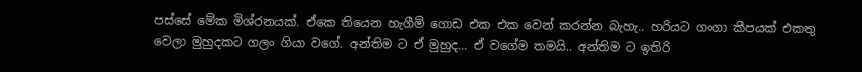පස්සේ මේක මිශ්රනයක්. ඒකෙ තියෙන හැගීම් ගොඩ එක එක වෙන් කරන්න බැහැ.. හරියට ගංගා කීපයක් එකතු වෙලා මුහුදකට ගලං ගියා වගේ. අන්තිම ට ඒ මුහුද… ඒ වගේම තමයි.. අන්තිම ට ඉතිරි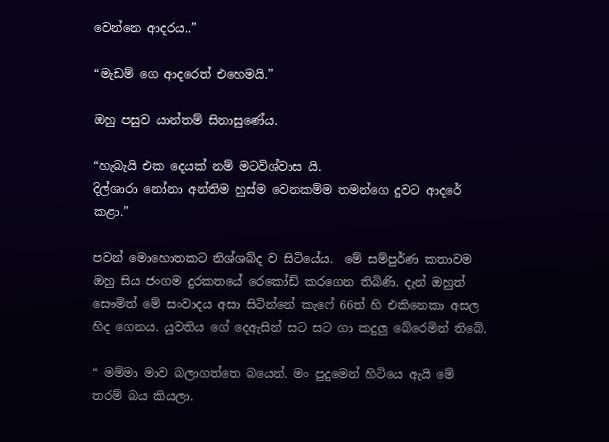වෙන්නෙ ආදරය..”

“මැඩම් ගෙ ආදරෙත් එහෙමයි.”

ඔහු පසුව යාන්තම් සිනාසුණේය.

“හැබැයි එක දෙයක් නම් මටවිශ්වාස යි.
දිල්ශාරා නෝනා අන්තිම හුස්ම වෙනකම්ම තමන්ගෙ දුවට ආදරේ කළා.”

පවන් මොහොතකට නිශ්ශබ්ද ව සිටියේය.  මේ සම්පුර්ණ කතාවම ඔහු සිය ජංගම දුරකතයේ රෙකෝඩ් කරගෙන තිබිණි. දැන් ඔහුත් සෞමිත් මේ සංවාදය අසා සිටින්නේ කැෆේ 66ත් හි එකිනෙකා අසල හිද ගෙනය. යුවතිය ගේ දෙඇසින් සට සට ගා කදුලු බේරෙමින් තිබේ.

“ මම්මා මාව බලාගත්තෙ බයෙන්. මං පුදුමෙන් හිටියෙ ඇයි මේ තරම් බය කියලා.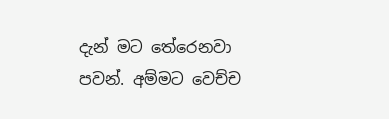දැන් මට තේරෙනවා පවන්. අම්මට වෙච්ච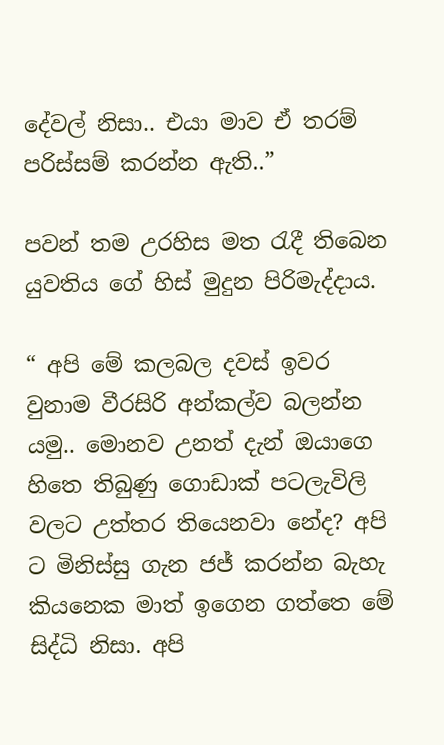දේවල් නිසා.. එයා මාව ඒ තරම් පරිස්සම් කරන්න ඇති..”

පවන් තම උරහිස මත රැදී තිබෙන යුවතිය ගේ හිස් මුදුන පිරිමැද්දාය.

“ අපි මේ කලබල දවස් ඉවර වුනාම වීරසිරි අන්කල්ව බලන්න යමු.. මොනව උනත් දැන් ඔයාගෙ හිතෙ තිබුණු ගොඩාක් පටලැවිලි වලට උත්තර තියෙනවා නේද? අපි ට මිනිස්සු ගැන ජජ් කරන්න බැහැ කියනෙක මාත් ඉගෙන ගත්තෙ මේ සිද්ධි නිසා. අපි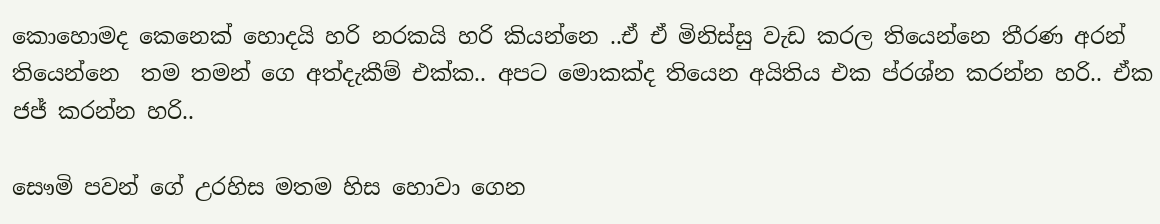කොහොමද කෙනෙක් හොදයි හරි නරකයි හරි කියන්නෙ ..ඒ ඒ මිනිස්සු වැඩ කරල තියෙන්නෙ තීරණ අරන් තියෙන්නෙ  තම තමන් ගෙ අත්දැකීම් එක්ක.. අපට මොකක්ද තියෙන අයිතිය එක ප්රශ්න කරන්න හරි.. ඒක ජජ් කරන්න හරි..

සෞමි පවන් ගේ උරහිස මතම හිස හොවා ගෙන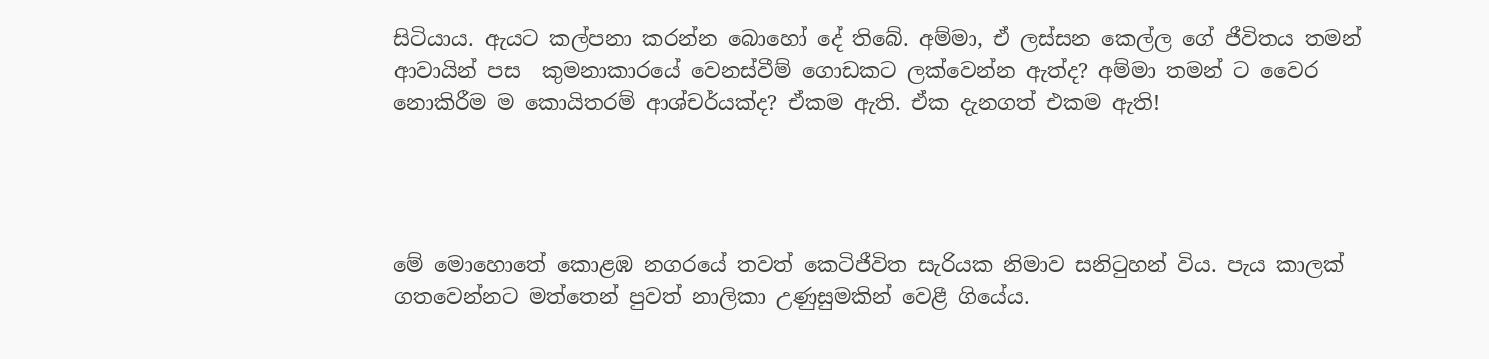සිටියාය. ඇයට කල්පනා කරන්න බොහෝ දේ තිබේ. අම්මා‍, ඒ ලස්සන කෙල්ල ගේ ජීවිතය තමන් ආවායින් පස  කුමනාකාරයේ වෙනස්වීම් ගොඩකට ලක්වෙන්න ඇත්ද? අම්මා තමන් ට වෛර නොකිරීම ම කොයිතරම් ආශ්චර්යක්ද? ඒකම ඇති. ඒක දැනගත් එකම ඇති!




මේ මොහොතේ කොළඹ නගරයේ තවත් කෙටිජීවිත සැරියක නිමාව සනිටුහන් විය. පැය කාලක් ගතවෙන්නට මත්තෙන් පුවත් නාලිකා උණුසුමකින් වෙළී ගියේය.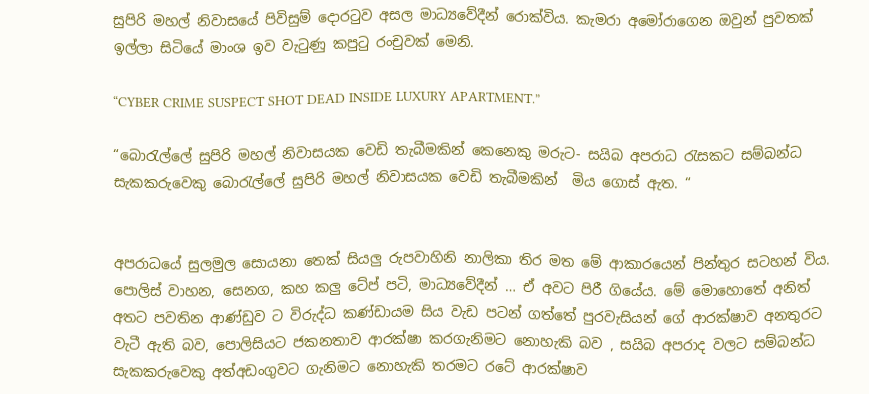සුපිරි මහල් නිවාසයේ පිවිසුම් දොරටුව අසල මාධ්‍යවේදීන් රොක්විය. කැමරා අමෝරාගෙන ඔවුන් පුවතක් ඉල්ලා සිටියේ මාංශ ඉව වැටුණු කපුටු රංචුවක් මෙනි.

“CYBER CRIME SUSPECT SHOT DEAD INSIDE LUXURY APARTMENT.”

“බොරැල්ලේ සුපිරි මහල් නිවාසයක වෙඩි තැබීමකින් කෙනෙකු මරුට- සයිබ අපරාධ රැසකට සම්බන්ධ සැකකරුවෙකු බොරැල්ලේ සුපිරි මහල් නිවාසයක වෙඩි තැබීමකින්  මිය ගොස් ඇත. “


අපරාධයේ සුලමුල සොයනා තෙක් සියලු රුපවාහිනි නාලිකා තිර මත මේ ආකාරයෙන් පින්තුර සටහන් විය. පොලිස් වාහන‍, සෙනග‍, කහ කලු ටේප් පටි‍, මාධ්‍යවේදීන් … ඒ අවට පිරී ගියේය. මේ මොහොතේ අනිත් අතට පවතින ආණ්ඩුව ට විරුද්ධ කණ්ඩායම සිය වැඩ පටන් ගත්තේ පුරවැසියන් ගේ ආරක්ෂාව අනතුරට වැටී ඇති බව‍, පොලිසියට ජකනතාව ආරක්ෂා කරගැනිමට නොහැකි බව ‍, සයිබ අපරාද වලට සම්බන්ධ සැකකරුවෙකු අත්අඩංගුවට ගැනිමට නොහැකි තරමට රටේ ආරක්ෂාව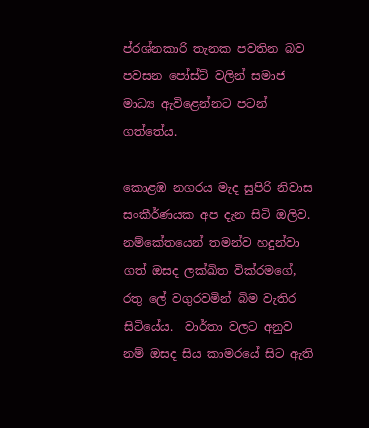ප්රශ්නකාරි තැනක පවතින බව පවසන පෝස්ට් වලින් සමාජ මාධ්‍ය ඇවිළෙන්නට පටන් ගත්තේය.

කොළඹ නගරය මැද සුපිරි නිවාස සංකීර්ණයක අප දැන සිටි ඔලිව. නම්කේතයෙන් තමන්ව හදුන්වා ගත් ඔසද ලක්ඛිත වික්රමගේ,  රතු ලේ වගුරවමින් බිම වැතිර සිටියේය.  වාර්තා වලට අනුව නම් ඔසද සිය කාමරයේ සිට ඇති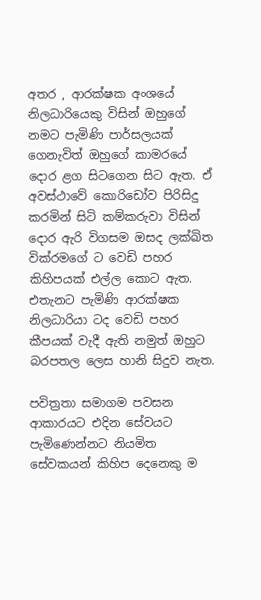අතර ‍, ආරක්ෂක අංශයේ නිලධාරියෙකු විසින් ඔහුගේ නමට පැමිණි පාර්සලයක් ගෙනැවිත් ඔහුගේ කාමරයේ දොර ළග සිටගෙන සිට ඇත. ඒ අවස්ථාවේ කොරිඩෝව පිරිසිදු කරමින් සිටි කම්කරුවා විසින් දොර ඇරි විගසම ඔසද ලක්ඛිත වික්රමගේ ට වෙඩි පහර කිහිපයක් එල්ල කොට ඇත. එතැනට පැමිණි ආරක්ෂක නිලධාරියා ටද වෙඩි පහර කීපයක් වැදී ඇති නමුත් ඔහුට බරපතල ලෙස හානි සිදුව නැත.

පවිත්‍රතා සමාගම පවසන ආකාරයට එදින සේවයට පැමිණෙන්නට නියමිත සේවකයන් කිහිප දෙනෙකු ම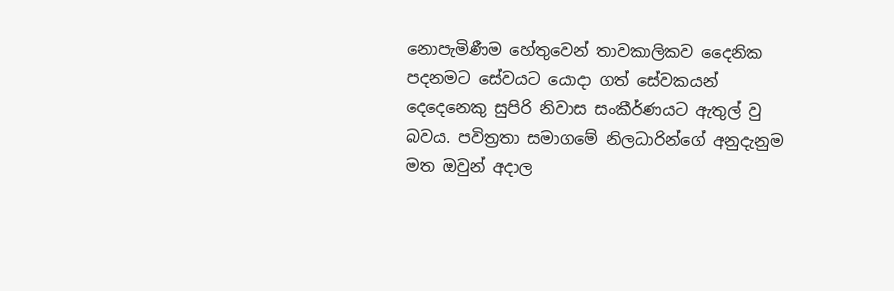නොපැමිණීම හේතුවෙන් තාවකාලිකව දෛනික පදනමට සේවයට යොදා ගත් සේවකයන් දෙදෙනෙකු සුපිරි නිවාස සංකීර්ණයට ඇතුල් වු බවය. පවිත්‍රතා සමාගමේ නිලධාරින්ගේ අනුදැනුම මත ඔවුන් අදාල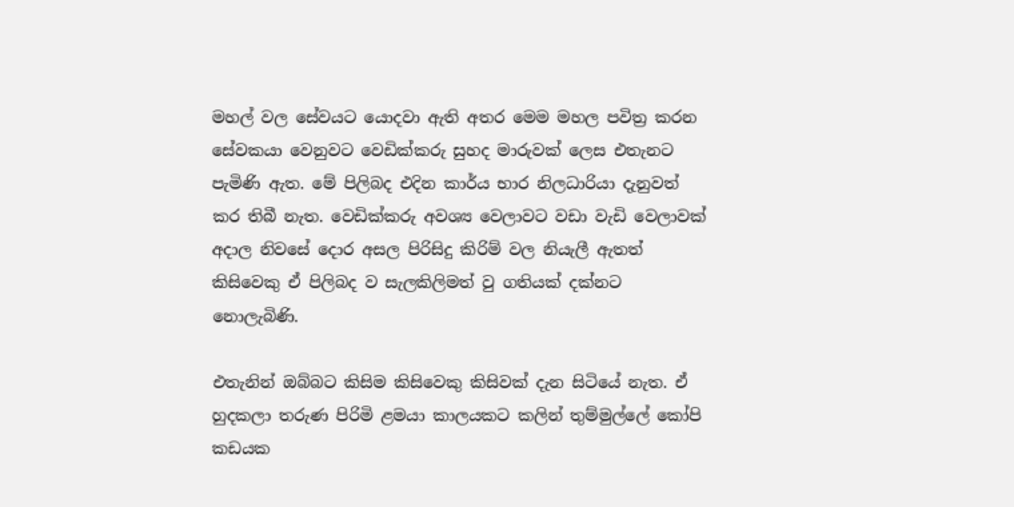මහල් වල සේවයට යොදවා ඇති අතර මෙම මහල පවිත්‍ර කරන සේවකයා වෙනුවට වෙඩික්කරු සුහද මාරුවක් ලෙස එතැනට පැමිණි ඇත. මේ පිලිබද එදින කාර්ය භාර නිලධාරියා දැනුවත් කර තිබී නැත. වෙඩික්කරු අවශ්‍ය වෙලාවට වඩා වැඩි වෙලාවක් අදාල නිවසේ දොර අසල පිරිසිදු කිරිම් වල නියැලී ඇතත් කිසිවෙකු ඒ පිලිබද ව සැලකිලිමත් වු ගතියක් දක්නට නොලැබිණි.

එතැනින් ඔබ්බට කිසිම කිසිවෙකු කිසිවක් දැන සිටියේ නැත. ඒ හුදකලා තරුණ පිරිමි ළමයා කාලයකට කලින් තුම්මුල්ලේ කෝපි කඩයක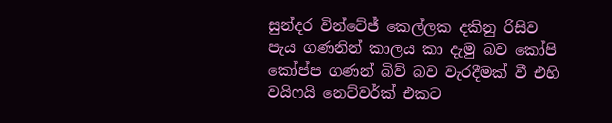සුන්දර වින්ටේජ් කෙල්ලක දකිනු රිසිව පැය ගණනින් කාලය කා දැමු බව කෝපි කෝප්ප ගණන් බිව් බව වැරදීමක් වී එහි වයිෆයි නෙට්වර්ක් එකට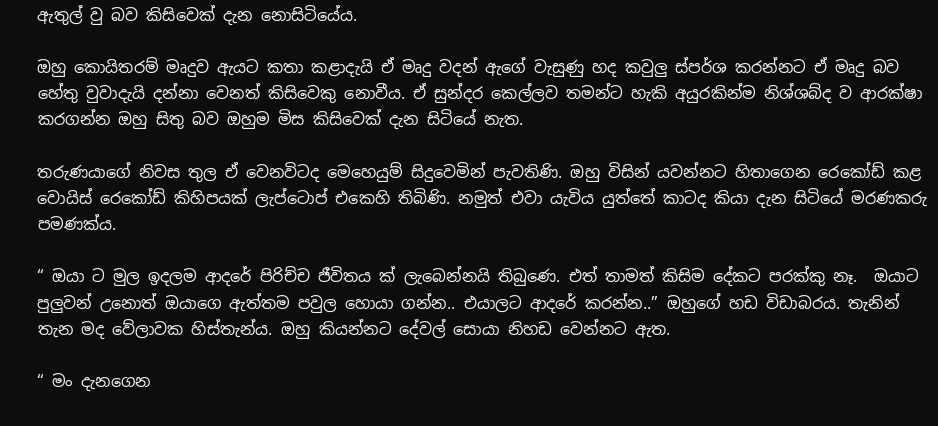ඇතුල් වු බව කිසිවෙක් දැන නොසිටියේය.

ඔහු කොයිතරම් මෘදුව ඇයට කතා කළාදැයි ඒ මෘදු වදන් ඇගේ වැසුණු හද කවුලු ස්පර්ශ කරන්නට ඒ මෘදු බව හේතු වුවාදැයි දන්නා වෙනත් කිසිවෙකු නොවීය. ඒ සුන්දර කෙල්ලව තමන්ට හැකි අයුරකින්ම නිශ්ශබ්ද ව ආරක්ෂා කරගන්න ඔහු සිතු බව ඔහුම මිස කිසිවෙක් දැන සිටියේ නැත.

තරුණයාගේ නිවස තුල ඒ වෙනවිටද මෙහෙයුම් සිදුවෙමින් පැවතිණි. ඔහු විසින් යවන්නට හිතාගෙන රෙකෝඩ් කළ වොයිස් රෙකෝඩ් කිහිපයක් ලැප්ටොප් එකෙහි තිබිණි. නමුත් එවා යැවිය යුත්තේ කාටද කියා දැන සිටියේ මරණකරු පමණක්ය.

“ ඔයා ට මුල ඉදලම ආදරේ පිරිච්ච ජීවිතය ක් ලැබෙන්නයි තිබුණෙ. එත් තාමත් කිසිම දේකට පරක්කු නෑ.  ඔයාට පුලුවන් උනොත් ඔයාගෙ ඇත්තම පවුල හොයා ගන්න.. එයාලට ආදරේ කරන්න..” ඔහුගේ හඩ විඩාබරය. තැනින් තැන මද වේලාවක හිස්තැන්ය. ඔහු කියන්නට දේවල් සොයා නිහඩ වෙන්නට ඇත.

“ මං දැනගෙන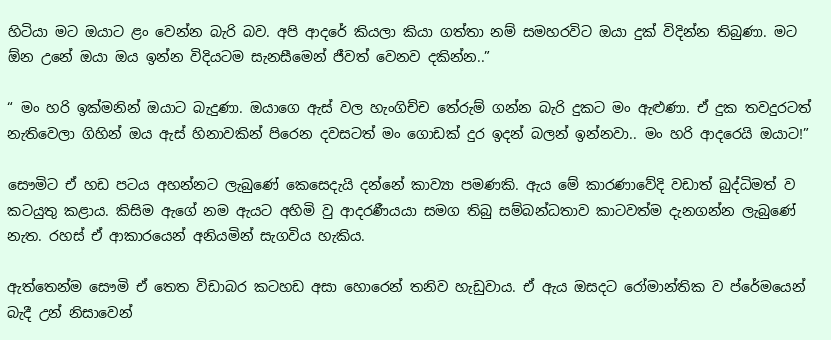හිටියා මට ඔයාට ළං වෙන්න බැරි බව. අපි ආදරේ කියලා කියා ගත්තා නම් සමහරවිට ඔයා දුක් විදින්න තිබුණා. මට ඕන උනේ ඔයා ඔය ඉන්න විදියටම සැනසීමෙන් ජීවත් වෙනව දකින්න..”

“ මං හරි ඉක්මනින් ඔයාට බැදුණා. ඔයාගෙ ඇස් වල හැංගිච්ච තේරුම් ගන්න බැරි දුකට මං ඇළුණා. ඒ දුක තවදුරටත් නැතිවෙලා ගිහින් ඔය ඇස් හිනාවකින් පිරෙන දවසටත් මං ගොඩක් දුර ඉදන් බලන් ඉන්නවා.. මං හරි ආදරෙයි ඔයාට!”

සෞමිට ඒ හඩ පටය අහන්නට ලැබුණේ කෙසෙදැයි දන්නේ කාව්‍යා පමණකි. ඇය මේ කාරණාවේදි වඩාත් බුද්ධිමත් ව කටයුතු කළාය. කිසිම ඇගේ නම ඇයට අහිමි වු ආදරණීයයා සමග තිබු සම්බන්ධතාව කාටවත්ම දැනගන්න ලැබුණේ නැත. රහස් ඒ ආකාරයෙන් අනියමින් සැගවිය හැකිය.

ඇත්තෙන්ම සෞමි ඒ තෙත විඩාබර කටහඩ අසා හොරෙන් තනිව හැඩුවාය. ඒ ඇය ඔසදට රෝමාන්තික ව ප්රේමයෙන් බැදී උන් නිසාවෙන්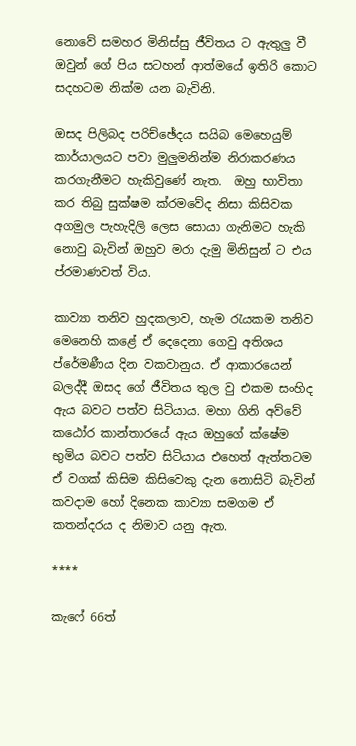නොවේ සමහර මිනිස්සු ජීවිතය ට ඇතුලු වී ඔවුන් ගේ පිය සටහන් ආත්මයේ ඉතිරි කොට සදහටම නික්ම යන බැවිනි.

ඔසද පිලිබද පරිච්ඡේදය සයිබ මෙහෙයුම් කාර්යාලයට පවා මුලුමනින්ම නිරාකරණය කරගැනීමට හැකිවුණේ නැත.  ඔහු භාවිතා කර තිබු සුක්ෂම ක්රමවේද නිසා කිසිවක අගමුල පැහැදිලි ලෙස සොයා ගැනිමට හැකි නොවු බැවින් ඔහුව මරා දැමු මිනිසුන් ට එය ප්රමාණවත් විය.

කාව්‍යා තනිව හුදකලාව‍‍, හැම රැයකම තනිව මෙනෙහි කළේ ඒ දෙදෙනා ගෙවු අතිශය ප්රේමණීය දින වකවානුය. ඒ ආකාරයෙන් බලද්දී ඔසද ගේ ජීවිතය තුල වු එකම සංහිද ඇය බවට පත්ව සිටියාය. මහා ගිනි අව්වේ කඨෝර කාන්තාරයේ ඇය ඔහුගේ ක්ෂේම භුමිය බවට පත්ව සිටියාය එහෙත් ඇත්තටම ඒ වගක් කිසිම කිසිවෙකු දැන නොසිටි බැවින් කවදාම හෝ දිනෙක කාව්‍යා සමගම ඒ කතන්දරය ද නිමාව යනු ඇත.

****

කැෆේ 66ත්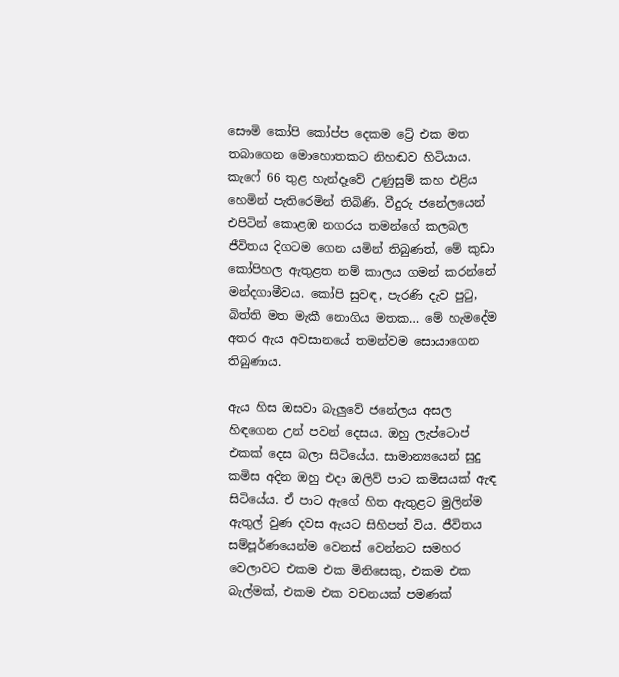සෞමි කෝපි කෝප්ප දෙකම ට්‍රේ එක මත තබාගෙන මොහොතකට නිහඬව හිටියාය. කැෆේ 66 තුළ හැන්දෑවේ උණුසුම් කහ එළිය හෙමින් පැතිරෙමින් තිබිණි. වීදුරු ජනේලයෙන් එපිටින් කොළඹ නගරය තමන්ගේ කලබල ජීවිතය දිගටම ගෙන යමින් තිබුණත්, මේ කුඩා කෝපිහල ඇතුළත නම් කාලය ගමන් කරන්නේ මන්දගාමීවය. කෝපි සුවඳ, පැරණි දැව පුටු, බිත්ති මත මැකී නොගිය මතක… මේ හැමදේම අතර ඇය අවසානයේ තමන්වම සොයාගෙන තිබුණාය.

ඇය හිස ඔසවා බැලුවේ ජනේලය අසල හිඳගෙන උන් පවන් දෙසය. ඔහු ලැප්ටොප් එකක් දෙස බලා සිටියේය. සාමාන්‍යයෙන් සුදු කමිස අදින ඔහු එදා ඔලිව් පාට කමිසයක් ඇඳ සිටියේය. ඒ පාට ඇගේ හිත ඇතුළට මුලින්ම ඇතුල් වුණ දවස ඇයට සිහිපත් විය. ජීවිතය සම්පූර්ණයෙන්ම වෙනස් වෙන්නට සමහර වෙලාවට එකම එක මිනිසෙකු, එකම එක බැල්මක්, එකම එක වචනයක් පමණක්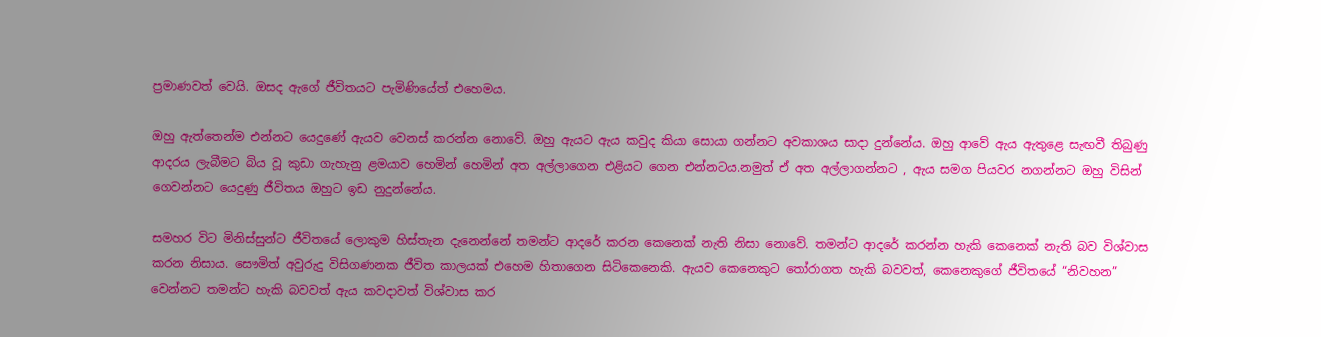ප්‍රමාණවත් වෙයි. ඔසද ඇගේ ජීවිතයට පැමිණියේත් එහෙමය.

ඔහු ඇත්තෙන්ම එන්නට යෙදුණේ ඇයව වෙනස් කරන්න නොවේ. ඔහු ඇයට ඇය කවුද කියා සොයා ගන්නට අවකාශය සාදා දුන්නේය. ඔහු ආවේ ඇය ඇතුළෙ සැඟවී තිබුණු ආදරය ලැබීමට බිය වූ කුඩා ගැහැනු ළමයාව හෙමින් හෙමින් අත අල්ලාගෙන එළියට ගෙන එන්නටය.නමුත් ඒ අත අල්ලාගන්නට ‍, ඇය සමග පියවර නගන්නට ඔහු විසින් ගෙවන්නට යෙදුණු ජීවිතය ඔහුට ඉඩ නුදුන්නේය.

සමහර විට මිනිස්සුන්ට ජීවිතයේ ලොකුම හිස්තැන දැනෙන්නේ තමන්ට ආදරේ කරන කෙනෙක් නැති නිසා නොවේ. තමන්ට ආදරේ කරන්න හැකි කෙනෙක් නැති බව විශ්වාස කරන නිසාය. සෞමිත් අවුරුදු විසිගණනක ජීවිත කාලයක් එහෙම හිතාගෙන සිටිකෙනෙකි. ඇයව කෙනෙකුට තෝරාගත හැකි බවවත්, කෙනෙකුගේ ජීවිතයේ “නිවහන” වෙන්නට තමන්ට හැකි බවවත් ඇය කවදාවත් විශ්වාස කර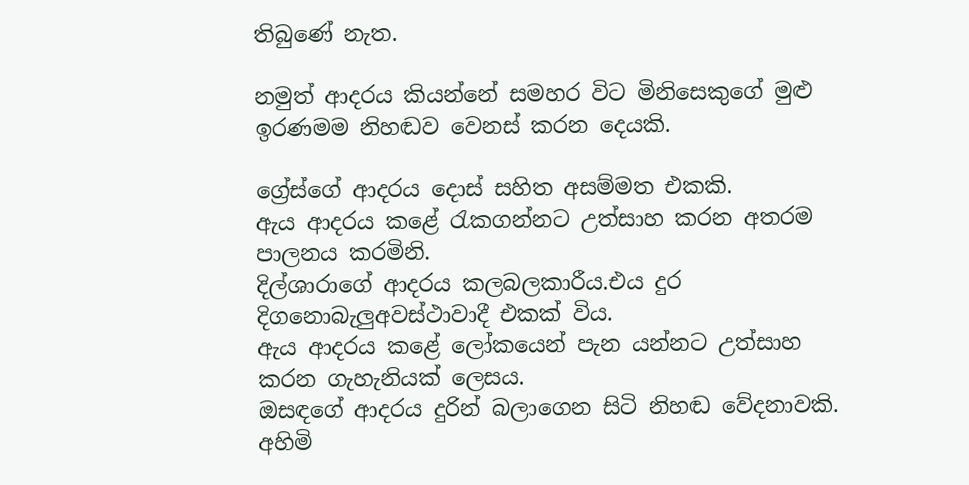තිබුණේ නැත.

නමුත් ආදරය කියන්නේ සමහර විට මිනිසෙකුගේ මුළු ඉරණමම නිහඬව වෙනස් කරන දෙයකි.

ග්‍රේස්ගේ ආදරය දොස් සහිත අසම්මත එකකි.
ඇය ආදරය කළේ රැකගන්නට උත්සාහ කරන අතරම පාලනය කරමිනි.
දිල්ශාරාගේ ආදරය කලබලකාරීය.එය දුර දිගනොබැලුඅවස්ථාවාදී එකක් විය.
ඇය ආදරය කළේ ලෝකයෙන් පැන යන්නට උත්සාහ කරන ගැහැනියක් ලෙසය.
ඔසඳගේ ආදරය දුරින් බලාගෙන සිටි නිහඬ වේදනාවකි. අහිමි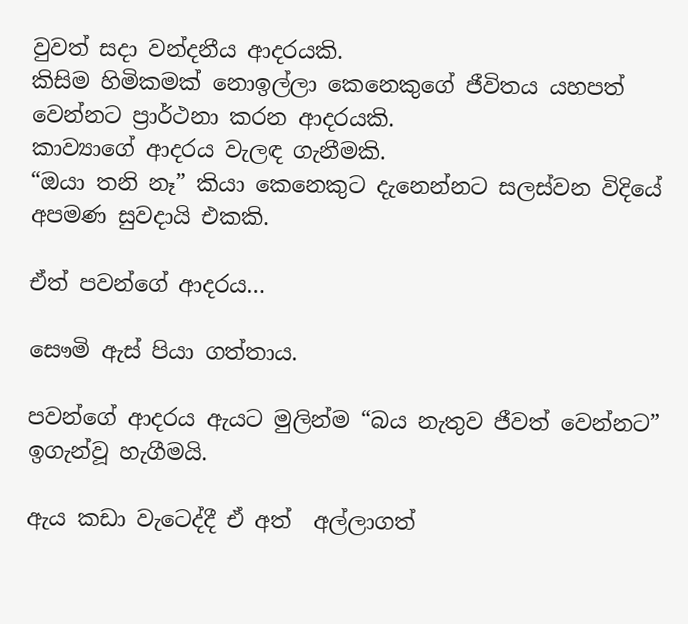වුවත් සදා වන්දනීය ආදරයකි.
කිසිම හිමිකමක් නොඉල්ලා කෙනෙකුගේ ජීවිතය යහපත් වෙන්නට ප්‍රාර්ථනා කරන ආදරයකි.
කාව්‍යාගේ ආදරය වැලඳ ගැනීමකි.
“ඔයා තනි නෑ” කියා කෙනෙකුට දැනෙන්නට සලස්වන විදියේ අපමණ සුවදායි එකකි.

ඒත් පවන්ගේ ආදරය…

සෞමි ඇස් පියා ගත්තාය.

පවන්ගේ ආදරය ඇයට මුලින්ම “බය නැතුව ජීවත් වෙන්නට”  ඉගැන්වූ හැගීමයි.

ඇය කඩා වැටෙද්දී ඒ අත්  අල්ලාගත්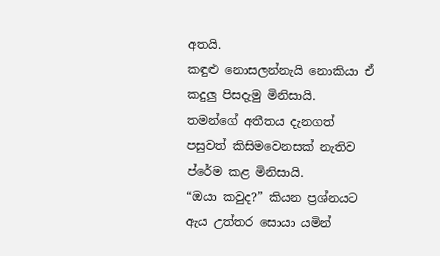අතයි.
කඳුළු නොසලන්නැයි නොකියා ඒ කදුලු පිසදැමු මිනිසායි.
තමන්ගේ අතීතය දැනගත් පසුවත් කිසිමවෙනසක් නැතිව ප්රේම කළ මිනිසායි.
“ඔයා කවුද?” කියන ප්‍රශ්නයට ඇය උත්තර සොයා යමින්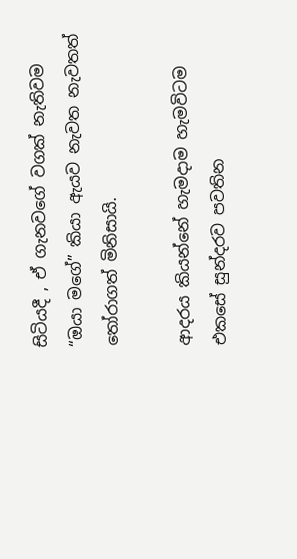සිටියදී , ඒ ගැනවගේ වගක් නැතිවම “ඔයා මගේ” කියා ඇයව නැවත නැවතත් තෝරාගත් මිනිසායි.

ආදරය කියන්නේ හැමදාම හැමවිටම එකසේ සුන්දරව පවතින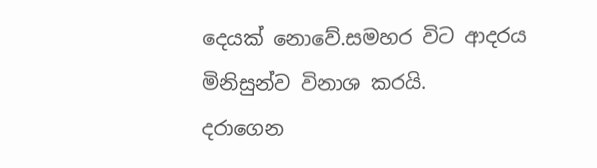දෙයක් නොවේ.සමහර විට ආදරය මිනිසුන්ව විනාශ කරයි.
දරාගෙන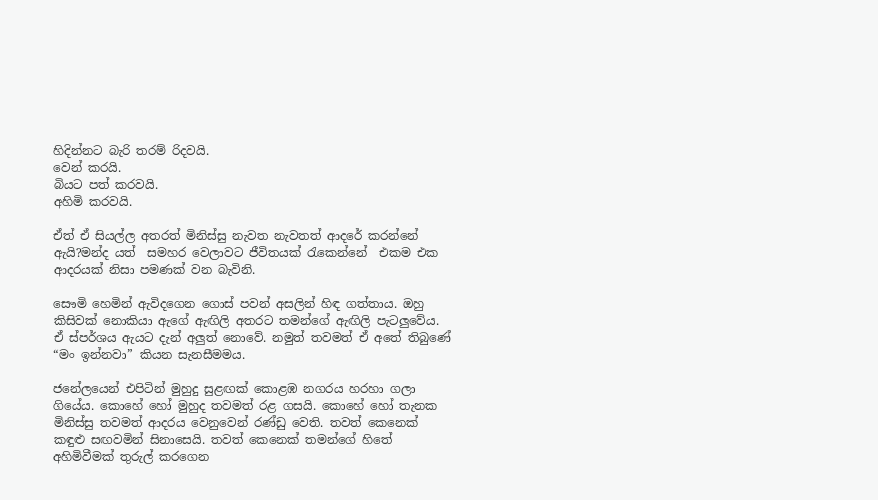හිදින්නට බැරි තරම් රිදවයි.
වෙන් කරයි.
බියට පත් කරවයි.
අහිමි කරවයි.

ඒත් ඒ සියල්ල අතරත් මිනිස්සු නැවත නැවතත් ආදරේ කරන්නේ ඇයි?මන්ද යත්  සමහර වෙලාවට ජීවිතයක් රැකෙන්නේ  එකම එක ආදරයක් නිසා පමණක් වන බැවිනි.

සෞමි හෙමින් ඇවිදගෙන ගොස් පවන් අසලින් හිඳ ගත්තාය. ඔහු කිසිවක් නොකියා ඇගේ ඇඟිලි අතරට තමන්ගේ ඇඟිලි පැටලුවේය. ඒ ස්පර්ශය ඇයට දැන් අලුත් නොවේ. නමුත් තවමත් ඒ අතේ තිබුණේ “මං ඉන්නවා” කියන සැනසීමමය.

ජනේලයෙන් එපිටින් මුහුදු සුළඟක් කොළඹ නගරය හරහා ගලා ගියේය. කොහේ හෝ මුහුද තවමත් රළ ගසයි. කොහේ හෝ තැනක මිනිස්සු තවමත් ආදරය වෙනුවෙන් රණ්ඩු වෙති. තවත් කෙනෙක් කඳුළු සඟවමින් සිනාසෙයි. තවත් කෙනෙක් තමන්ගේ හිතේ අහිමිවීමක් තුරුල් කරගෙන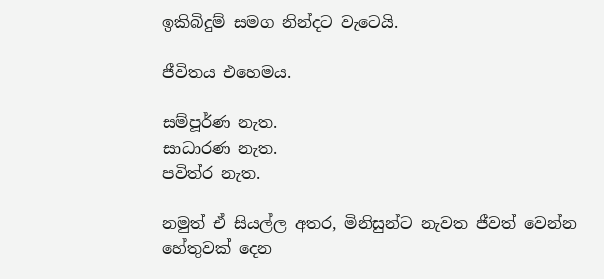ඉකිබිදුම් සමග නින්දට වැටෙයි.

ජීවිතය එහෙමය.

සම්පූර්ණ නැත.
සාධාරණ නැත.
පවිත්ර නැත.

නමුත් ඒ සියල්ල අතර, මිනිසුන්ට නැවත ජීවත් වෙන්න හේතුවක් දෙන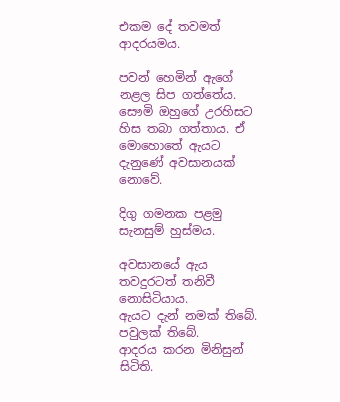එකම දේ තවමත් ආදරයමය.

පවන් හෙමින් ඇගේ නළල සිප ගත්තේය. සෞමි ඔහුගේ උරහිසට හිස තබා ගත්තාය. ඒ මොහොතේ ඇයට දැනුණේ අවසානයක් නොවේ.

දිගු ගමනක පළමු සැනසුම් හුස්මය.

අවසානයේ ඇය තවදුරටත් තනිවී නොසිටියාය.
ඇයට දැන් නමක් තිබේ.
පවුලක් තිබේ.
ආදරය කරන මිනිසුන් සිටිති.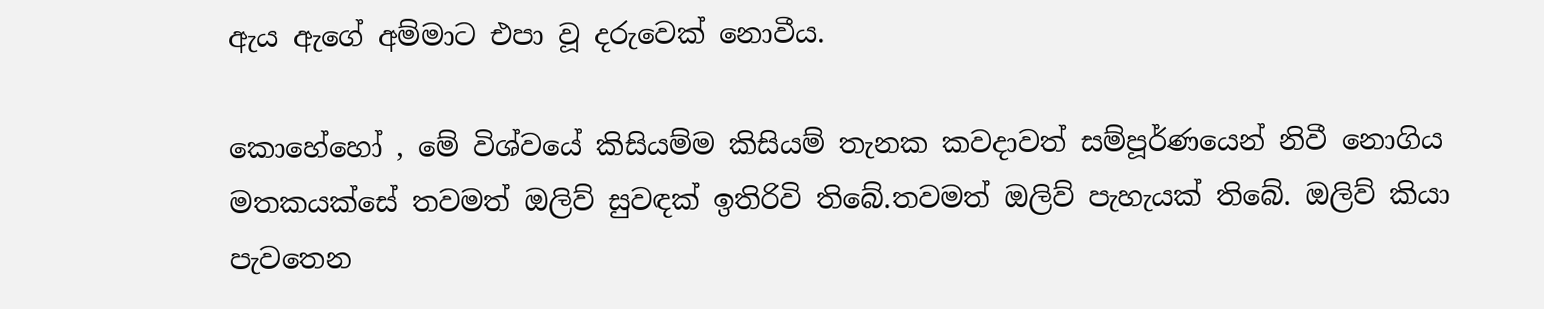ඇය ඇගේ අම්මාට එපා වූ දරුවෙක් නොවීය.

කොහේහෝ , මේ විශ්වයේ කිසියම්ම කිසියම් තැනක කවදාවත් සම්පූර්ණයෙන් නිවී නොගිය මතකයක්සේ තවමත් ඔලිව් සුවඳක් ඉතිරිවි තිබේ.තවමත් ඔලිව් පැහැයක් තිබේ. ඔලිව් කියා පැවතෙන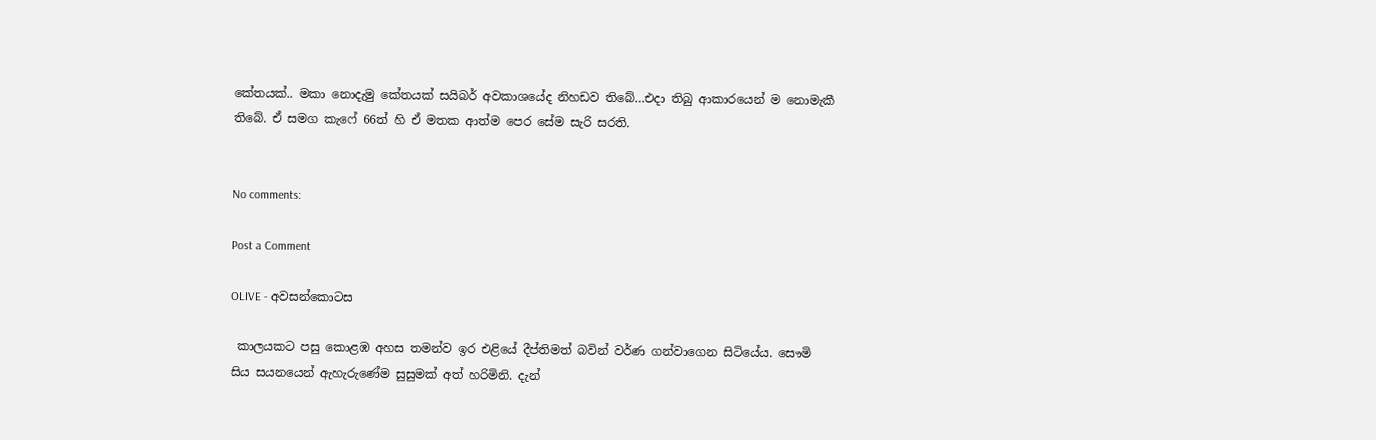කේතයක්.. මකා නොදැමු කේතයක් සයිබර් අවකාශයේද නිහඩව තිබේ…එදා තිබු ආකාරයෙන් ම නොමැකී තිබේ. ඒ සමග කැෆේ 66ත් හි ඒ මතක ආත්ම පෙර සේම සැරි සරති.


No comments:

Post a Comment

OLIVE - අවසන්කොටස

 කාලයකට පසු කොළඹ අහස තමන්ව ඉර එළියේ දීප්තිමත් බවින් වර්ණ ගන්වාගෙන සිටියේය. සෞමි සිය සයනයෙන් ඇහැරුණේම සුසුමක් අත් හරිමිනි. දැන්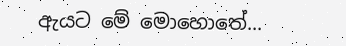ඇයට මේ මොහොතේ...